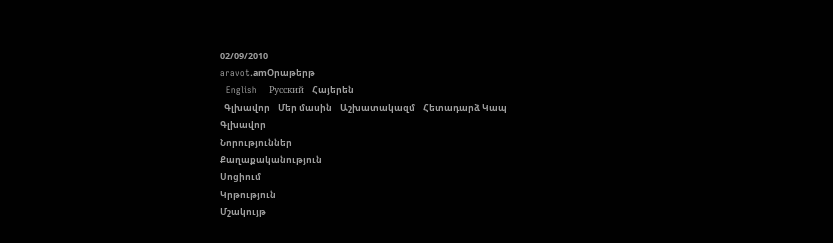02/09/2010
aravot.amՕրաթերթ
  English    Русский    Հայերեն
  Գլխավոր    Մեր մասին    Աշխատակազմ    Հետադարձ Կապ
Գլխավոր
Նորություններ
Քաղաքականություն
Սոցիում
Կրթություն
Մշակույթ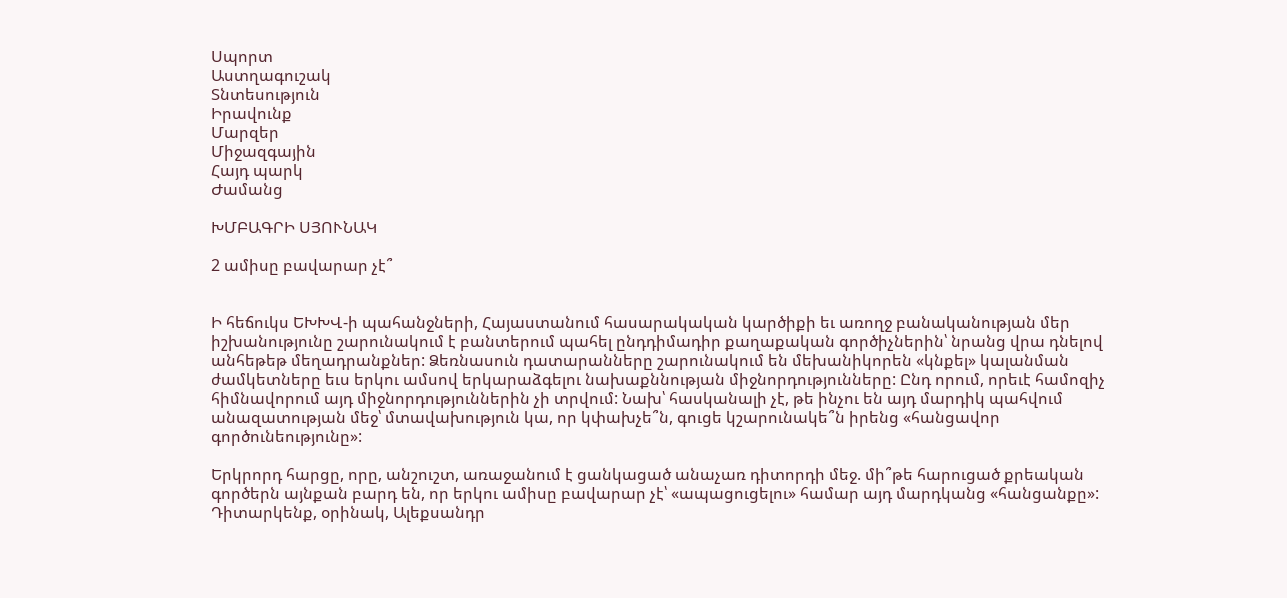Սպորտ
Աստղագուշակ
Տնտեսություն
Իրավունք
Մարզեր
Միջազգային
Հայդ պարկ
Ժամանց

ԽՄԲԱԳՐԻ ՍՅՈՒՆԱԿ

2 ամիսը բավարար չէ՞


Ի հեճուկս ԵԽԽՎ-ի պահանջների, Հայաստանում հասարակական կարծիքի եւ առողջ բանականության մեր իշխանությունը շարունակում է բանտերում պահել ընդդիմադիր քաղաքական գործիչներին՝ նրանց վրա դնելով անհեթեթ մեղադրանքներ: Ձեռնասուն դատարանները շարունակում են մեխանիկորեն «կնքել» կալանման ժամկետները եւս երկու ամսով երկարաձգելու նախաքննության միջնորդությունները: Ընդ որում, որեւէ համոզիչ հիմնավորում այդ միջնորդություններին չի տրվում: Նախ՝ հասկանալի չէ, թե ինչու են այդ մարդիկ պահվում անազատության մեջ՝ մտավախություն կա, որ կփախչե՞ն, գուցե կշարունակե՞ն իրենց «հանցավոր գործունեությունը»:

Երկրորդ հարցը, որը, անշուշտ, առաջանում է ցանկացած անաչառ դիտորդի մեջ. մի՞թե հարուցած քրեական գործերն այնքան բարդ են, որ երկու ամիսը բավարար չէ՝ «ապացուցելու» համար այդ մարդկանց «հանցանքը»: Դիտարկենք, օրինակ, Ալեքսանդր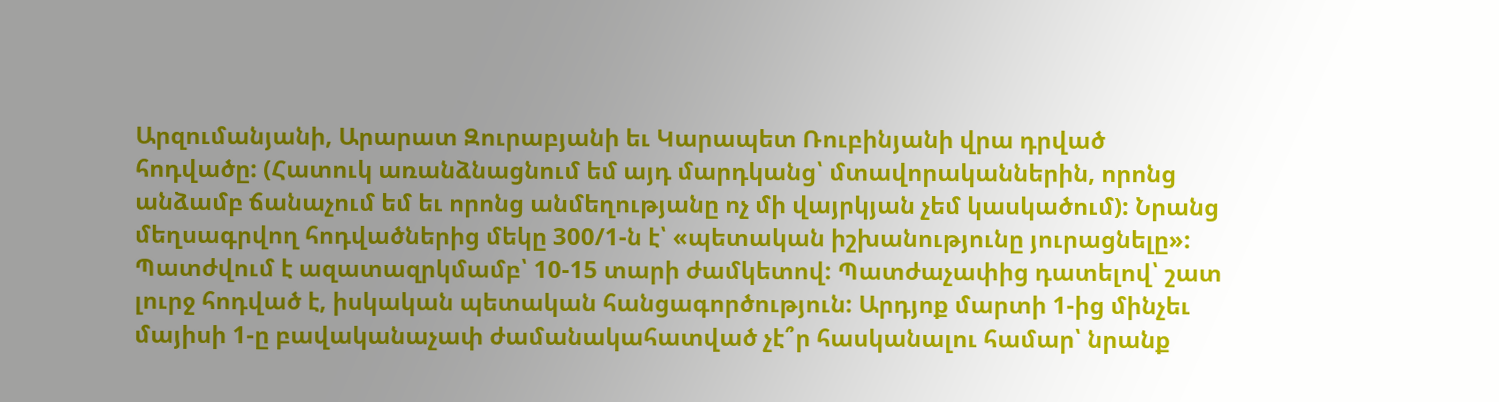Արզումանյանի, Արարատ Զուրաբյանի եւ Կարապետ Ռուբինյանի վրա դրված հոդվածը: (Հատուկ առանձնացնում եմ այդ մարդկանց՝ մտավորականներին, որոնց անձամբ ճանաչում եմ եւ որոնց անմեղությանը ոչ մի վայրկյան չեմ կասկածում): Նրանց մեղսագրվող հոդվածներից մեկը 300/1-ն է՝ «պետական իշխանությունը յուրացնելը»: Պատժվում է ազատազրկմամբ՝ 10-15 տարի ժամկետով: Պատժաչափից դատելով՝ շատ լուրջ հոդված է, իսկական պետական հանցագործություն: Արդյոք մարտի 1-ից մինչեւ մայիսի 1-ը բավականաչափ ժամանակահատված չէ՞ր հասկանալու համար՝ նրանք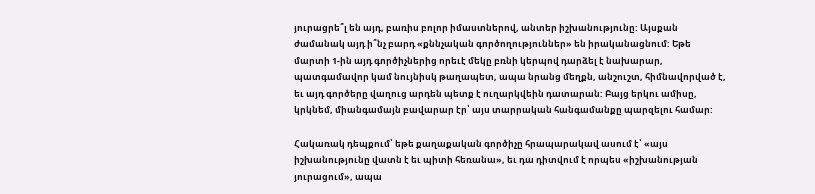յուրացրե՞լ են այդ, բառիս բոլոր իմաստներով, անտեր իշխանությունը: Այսքան ժամանակ այդ ի՞նչ բարդ «քննչական գործողություններ» են իրականացնում: Եթե մարտի 1-ին այդ գործիչներից որեւէ մեկը բռնի կերպով դարձել է նախարար, պատգամավոր կամ նույնիսկ թաղապետ, ապա նրանց մեղքն, անշուշտ, հիմնավորված է, եւ այդ գործերը վաղուց արդեն պետք է ուղարկվեին դատարան: Բայց երկու ամիսը, կրկնեմ, միանգամայն բավարար էր՝ այս տարրական հանգամանքը պարզելու համար:

Հակառակ դեպքում՝ եթե քաղաքական գործիչը հրապարակավ ասում է՝ «այս իշխանությունը վատն է եւ պիտի հեռանա», եւ դա դիտվում է որպես «իշխանության յուրացում», ապա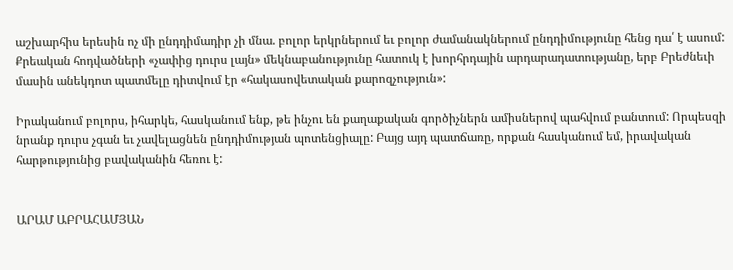աշխարհիս երեսին ոչ մի ընդդիմադիր չի մնա. բոլոր երկրներում եւ բոլոր ժամանակներում ընդդիմությունը հենց դա՛ է ասում: Քրեական հոդվածների «չափից դուրս լայն» մեկնաբանությունը հատուկ է խորհրդային արդարադատությանը, երբ Բրեժնեւի մասին անեկդոտ պատմելը դիտվում էր «հակասովետական քարոզչություն»:

Իրականում բոլորս, իհարկե, հասկանում ենք, թե ինչու են քաղաքական գործիչներն ամիսներով պահվում բանտում: Որպեսզի նրանք դուրս չգան եւ չավելացնեն ընդդիմության պոտենցիալը: Բայց այդ պատճառը, որքան հասկանում եմ, իրավական հարթությունից բավականին հեռու է:


ԱՐԱՄ ԱԲՐԱՀԱՄՅԱՆ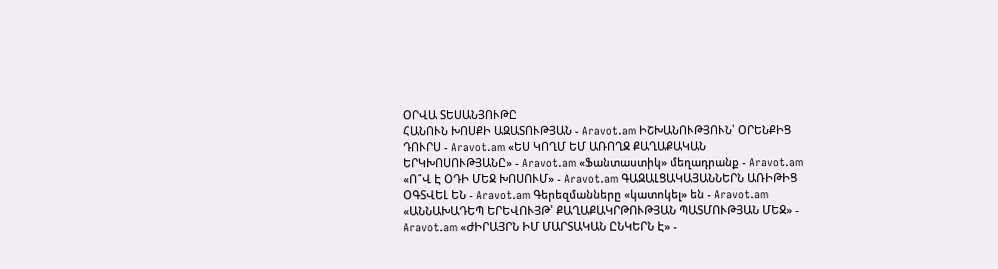ՕՐՎԱ ՏԵՍԱՆՅՈՒԹԸ
ՀԱՆՈՒՆ ԽՈՍՔԻ ԱԶԱՏՈՒԹՅԱՆ - Aravot.am ԻՇԽԱՆՈՒԹՅՈՒՆ՝ ՕՐԵՆՔԻՑ ԴՈՒՐՍ - Aravot.am «ԵՍ ԿՈՂՄ ԵՄ ԱՌՈՂՋ ՔԱՂԱՔԱԿԱՆ ԵՐԿԽՈՍՈՒԹՅԱՆԸ» - Aravot.am «Ֆանտաստիկ» մեղադրանք - Aravot.am «Ո՞Վ Է ՕԴԻ ՄԵՋ ԽՈՍՈՒՄ» - Aravot.am ԳԱԶԱԼՑԱԿԱՅԱՆՆԵՐՆ ԱՌԻԹԻՑ ՕԳՏՎԵԼ ԵՆ - Aravot.am Գերեզմանները «կատոկել» են - Aravot.am «ԱՆՆԱԽԱԴԵՊ ԵՐԵՎՈՒՅԹ՝ ՔԱՂԱՔԱԿՐԹՈՒԹՅԱՆ ՊԱՏՄՈՒԹՅԱՆ ՄԵՋ» - Aravot.am «ԺԻՐԱՅՐՆ ԻՄ ՄԱՐՏԱԿԱՆ ԸՆԿԵՐՆ Է» -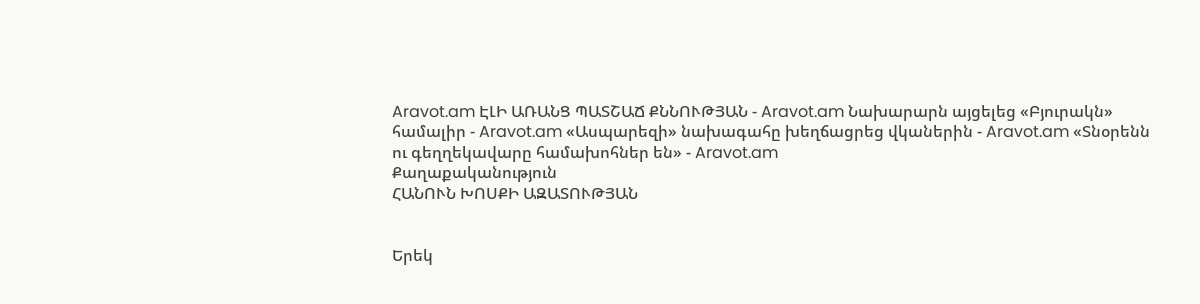Aravot.am ԷԼԻ ԱՌԱՆՑ ՊԱՏՇԱՃ ՔՆՆՈՒԹՅԱՆ - Aravot.am Նախարարն այցելեց «Բյուրակն» համալիր - Aravot.am «Ասպարեզի» նախագահը խեղճացրեց վկաներին - Aravot.am «Տնօրենն ու գեղղեկավարը համախոհներ են» - Aravot.am
Քաղաքականություն
ՀԱՆՈՒՆ ԽՈՍՔԻ ԱԶԱՏՈՒԹՅԱՆ


Երեկ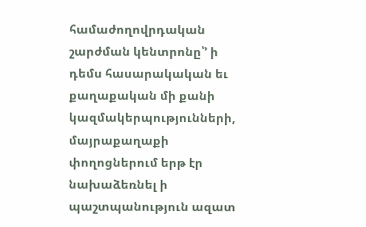համաժողովրդական շարժման կենտրոնը՝’ ի դեմս հասարակական եւ քաղաքական մի քանի կազմակերպությունների, մայրաքաղաքի փողոցներում երթ էր նախաձեռնել ի պաշտպանություն ազատ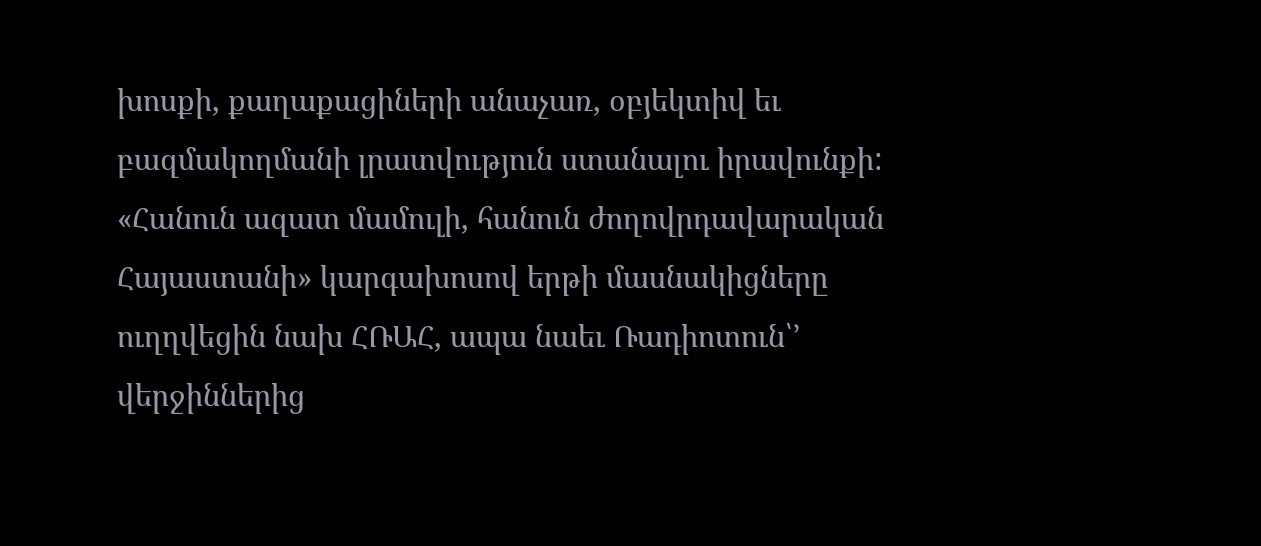խոսքի, քաղաքացիների անաչառ, օբյեկտիվ եւ բազմակողմանի լրատվություն ստանալու իրավունքի: «Հանուն ազատ մամուլի, հանուն ժողովրդավարական Հայաստանի» կարգախոսով երթի մասնակիցները ուղղվեցին նախ ՀՌԱՀ, ապա նաեւ Ռադիոտուն՝’ վերջիններից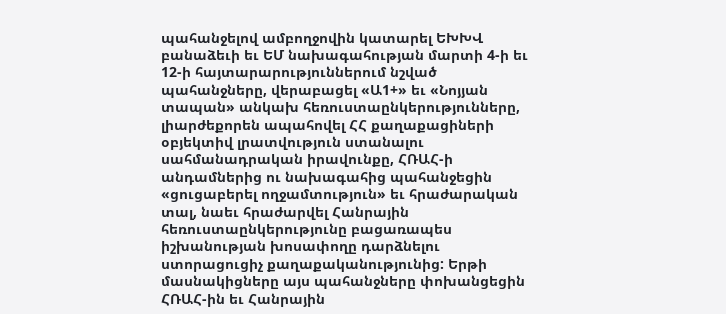պահանջելով ամբողջովին կատարել ԵԽԽՎ բանաձեւի եւ ԵՄ նախագահության մարտի 4-ի եւ 12-ի հայտարարություններում նշված պահանջները, վերաբացել «Ա1+» եւ «Նոյյան տապան» անկախ հեռուստաընկերությունները, լիարժեքորեն ապահովել ՀՀ քաղաքացիների օբյեկտիվ լրատվություն ստանալու սահմանադրական իրավունքը, ՀՌԱՀ-ի անդամներից ու նախագահից պահանջեցին «ցուցաբերել ողջամտություն» եւ հրաժարական տալ, նաեւ հրաժարվել Հանրային հեռուստաընկերությունը բացառապես իշխանության խոսափողը դարձնելու ստորացուցիչ քաղաքականությունից: Երթի մասնակիցները այս պահանջները փոխանցեցին ՀՌԱՀ-ին եւ Հանրային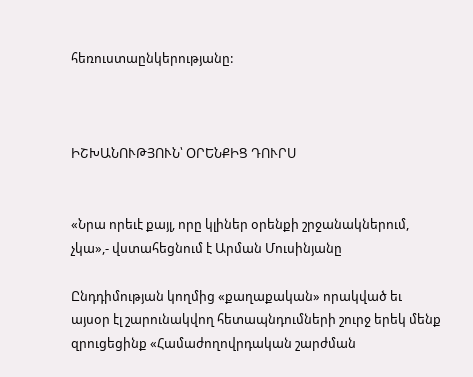հեռուստաընկերությանը:



ԻՇԽԱՆՈՒԹՅՈՒՆ՝ ՕՐԵՆՔԻՑ ԴՈՒՐՍ


«Նրա որեւէ քայլ, որը կլիներ օրենքի շրջանակներում, չկա»,- վստահեցնում է Արման Մուսինյանը

Ընդդիմության կողմից «քաղաքական» որակված եւ այսօր էլ շարունակվող հետապնդումների շուրջ երեկ մենք զրուցեցինք «Համաժողովրդական շարժման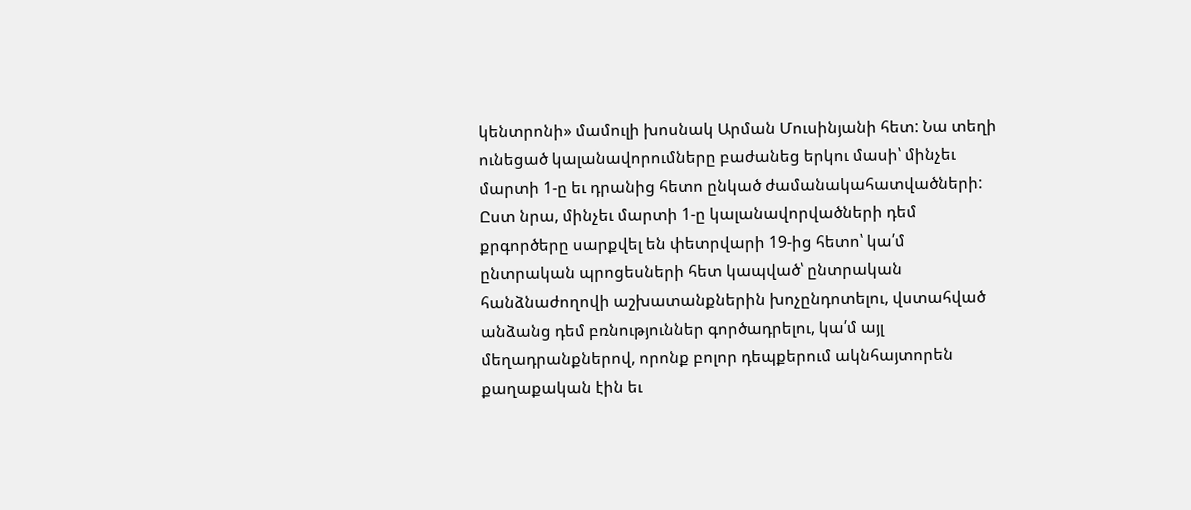կենտրոնի» մամուլի խոսնակ Արման Մուսինյանի հետ: Նա տեղի ունեցած կալանավորումները բաժանեց երկու մասի՝ մինչեւ մարտի 1-ը եւ դրանից հետո ընկած ժամանակահատվածների: Ըստ նրա, մինչեւ մարտի 1-ը կալանավորվածների դեմ քրգործերը սարքվել են փետրվարի 19-ից հետո՝ կա՛մ ընտրական պրոցեսների հետ կապված՝ ընտրական հանձնաժողովի աշխատանքներին խոչընդոտելու, վստահված անձանց դեմ բռնություններ գործադրելու, կա՛մ այլ մեղադրանքներով, որոնք բոլոր դեպքերում ակնհայտորեն քաղաքական էին եւ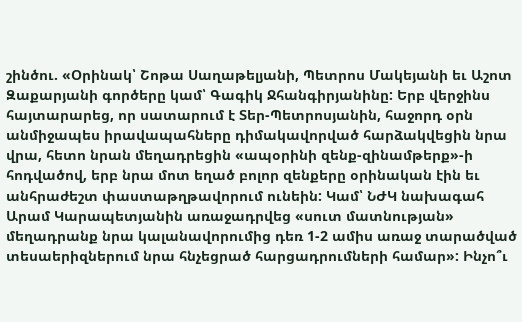շինծու. «Օրինակ՝ Շոթա Սաղաթելյանի, Պետրոս Մակեյանի եւ Աշոտ Զաքարյանի գործերը կամ՝ Գագիկ Ջհանգիրյանինը: Երբ վերջինս հայտարարեց, որ սատարում է Տեր-Պետրոսյանին, հաջորդ օրն անմիջապես իրավապահները դիմակավորված հարձակվեցին նրա վրա, հետո նրան մեղադրեցին «ապօրինի զենք-զինամթերք»-ի հոդվածով, երբ նրա մոտ եղած բոլոր զենքերը օրինական էին եւ անհրաժեշտ փաստաթղթավորում ունեին: Կամ՝ ՆԺԿ նախագահ Արամ Կարապետյանին առաջադրվեց «սուտ մատնության» մեղադրանք նրա կալանավորումից դեռ 1-2 ամիս առաջ տարածված տեսաերիզներում նրա հնչեցրած հարցադրումների համար»: Ինչո՞ւ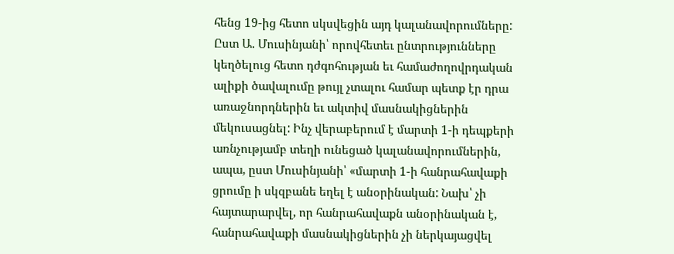հենց 19-ից հետո սկսվեցին այդ կալանավորումները: Ըստ Ա. Մուսինյանի՝ որովհետեւ ընտրությունները կեղծելուց հետո դժգոհության եւ համաժողովրդական ալիքի ծավալումը թույլ չտալու համար պետք էր դրա առաջնորդներին եւ ակտիվ մասնակիցներին մեկուսացնել: Ինչ վերաբերում է մարտի 1-ի դեպքերի առնչությամբ տեղի ունեցած կալանավորումներին, ապա, ըստ Մուսինյանի՝ «մարտի 1-ի հանրահավաքի ցրումը ի սկզբանե եղել է անօրինական: Նախ՝ չի հայտարարվել, որ հանրահավաքն անօրինական է, հանրահավաքի մասնակիցներին չի ներկայացվել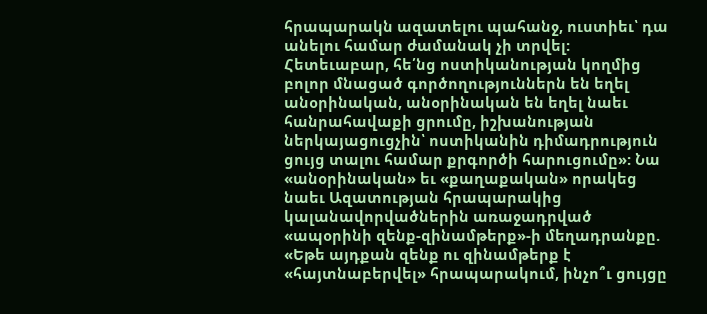հրապարակն ազատելու պահանջ, ուստիեւ՝ դա անելու համար ժամանակ չի տրվել: Հետեւաբար, հե՛նց ոստիկանության կողմից բոլոր մնացած գործողություններն են եղել անօրինական, անօրինական են եղել նաեւ հանրահավաքի ցրումը, իշխանության ներկայացուցչին՝ ոստիկանին դիմադրություն ցույց տալու համար քրգործի հարուցումը»: Նա «անօրինական» եւ «քաղաքական» որակեց նաեւ Ազատության հրապարակից կալանավորվածներին առաջադրված «ապօրինի զենք-զինամթերք»-ի մեղադրանքը. «Եթե այդքան զենք ու զինամթերք է «հայտնաբերվել» հրապարակում, ինչո՞ւ ցույցը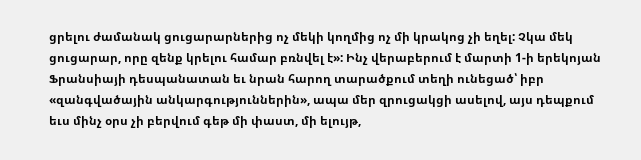ցրելու ժամանակ ցուցարարներից ոչ մեկի կողմից ոչ մի կրակոց չի եղել: Չկա մեկ ցուցարար, որը զենք կրելու համար բռնվել է»: Ինչ վերաբերում է մարտի 1-ի երեկոյան Ֆրանսիայի դեսպանատան եւ նրան հարող տարածքում տեղի ունեցած՝ իբր «զանգվածային անկարգություններին», ապա մեր զրուցակցի ասելով, այս դեպքում եւս մինչ օրս չի բերվում գեթ մի փաստ, մի ելույթ,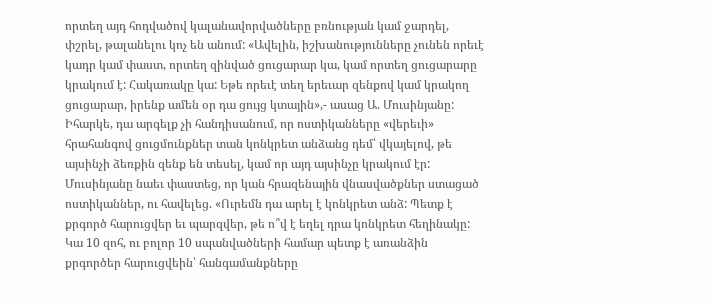որտեղ այդ հոդվածով կալանավորվածները բռնության կամ ջարդել, փշրել, թալանելու կոչ են անում: «Ավելին, իշխանությունները չունեն որեւէ կադր կամ փաստ, որտեղ զինված ցուցարար կա, կամ որտեղ ցուցարարը կրակում է: Հակառակը կա: Եթե որեւէ տեղ երեւար զենքով կամ կրակող ցուցարար, իրենք ամեն օր դա ցույց կտային»,- ասաց Ա. Մուսինյանը: Իհարկե, դա արգելք չի հանդիսանում, որ ոստիկանները «վերեւի» հրահանգով ցուցմունքներ տան կոնկրետ անձանց դեմ՝ վկայելով, թե այսինչի ձեռքին զենք են տեսել, կամ որ այդ այսինչը կրակում էր: Մուսինյանը նաեւ փաստեց, որ կան հրազենային վնասվածքներ ստացած ոստիկաններ, ու հավելեց. «Ուրեմն դա արել է կոնկրետ անձ: Պետք է քրգործ հարուցվեր եւ պարզվեր, թե ո՞վ է եղել դրա կոնկրետ հեղինակը: Կա 10 զոհ, ու բոլոր 10 սպանվածների համար պետք է առանձին քրգործեր հարուցվեին՝ հանգամանքները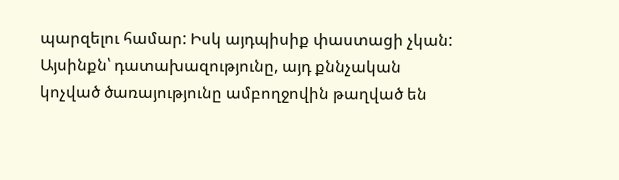պարզելու համար: Իսկ այդպիսիք փաստացի չկան: Այսինքն՝ դատախազությունը, այդ քննչական կոչված ծառայությունը ամբողջովին թաղված են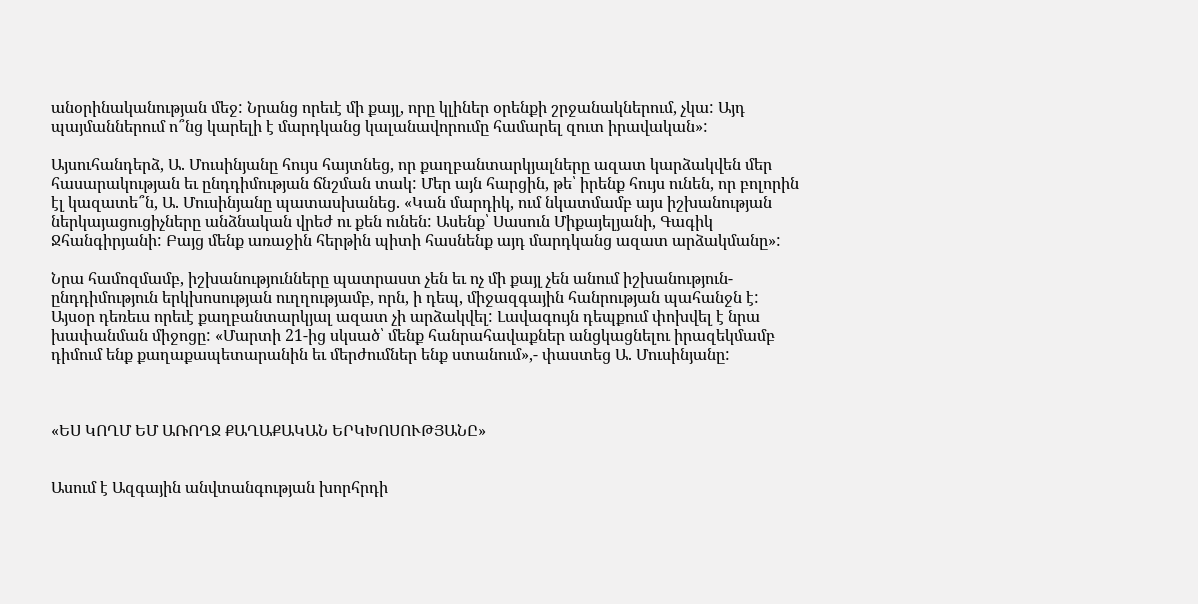անօրինականության մեջ: Նրանց որեւէ մի քայլ, որը կլիներ օրենքի շրջանակներում, չկա: Այդ պայմաններում ո՞նց կարելի է մարդկանց կալանավորումը համարել զուտ իրավական»:

Այսուհանդերձ, Ա. Մուսինյանը հույս հայտնեց, որ քաղբանտարկյալները ազատ կարձակվեն մեր հասարակության եւ ընդդիմության ճնշման տակ: Մեր այն հարցին, թե՝ իրենք հույս ունեն, որ բոլորին էլ կազատե՞ն, Ա. Մուսինյանը պատասխանեց. «Կան մարդիկ, ում նկատմամբ այս իշխանության ներկայացուցիչները անձնական վրեժ ու քեն ունեն: Ասենք՝ Սասուն Միքայելյանի, Գագիկ Ջհանգիրյանի: Բայց մենք առաջին հերթին պիտի հասնենք այդ մարդկանց ազատ արձակմանը»:

Նրա համոզմամբ, իշխանությունները պատրաստ չեն եւ ոչ մի քայլ չեն անում իշխանություն-ընդդիմություն երկխոսության ուղղությամբ, որն, ի դեպ, միջազգային հանրության պահանջն է: Այսօր դեռեւս որեւէ քաղբանտարկյալ ազատ չի արձակվել: Լավագույն դեպքում փոխվել է նրա խափանման միջոցը: «Մարտի 21-ից սկսած՝ մենք հանրահավաքներ անցկացնելու իրազեկմամբ դիմում ենք քաղաքապետարանին եւ մերժումներ ենք ստանում»,- փաստեց Ա. Մուսինյանը:



«ԵՍ ԿՈՂՄ ԵՄ ԱՌՈՂՋ ՔԱՂԱՔԱԿԱՆ ԵՐԿԽՈՍՈՒԹՅԱՆԸ»


Ասում է Ազգային անվտանգության խորհրդի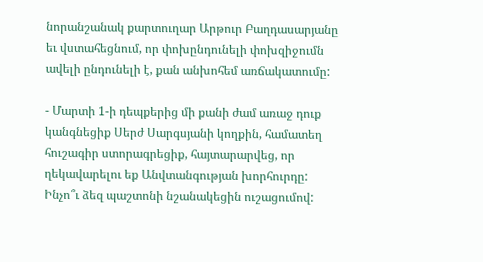նորանշանակ քարտուղար Արթուր Բաղդասարյանը եւ վստահեցնում, որ փոխընդունելի փոխզիջումն ավելի ընդունելի է, քան անխոհեմ առճակատումը:

- Մարտի 1-ի դեպքերից մի քանի ժամ առաջ դուք կանգնեցիք Սերժ Սարգսյանի կողքին, համատեղ հուշագիր ստորագրեցիք, հայտարարվեց, որ ղեկավարելու եք Անվտանգության խորհուրդը: Ինչո՞ւ ձեզ պաշտոնի նշանակեցին ուշացումով: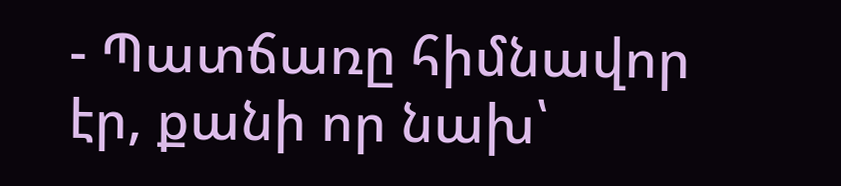- Պատճառը հիմնավոր էր, քանի որ նախ՝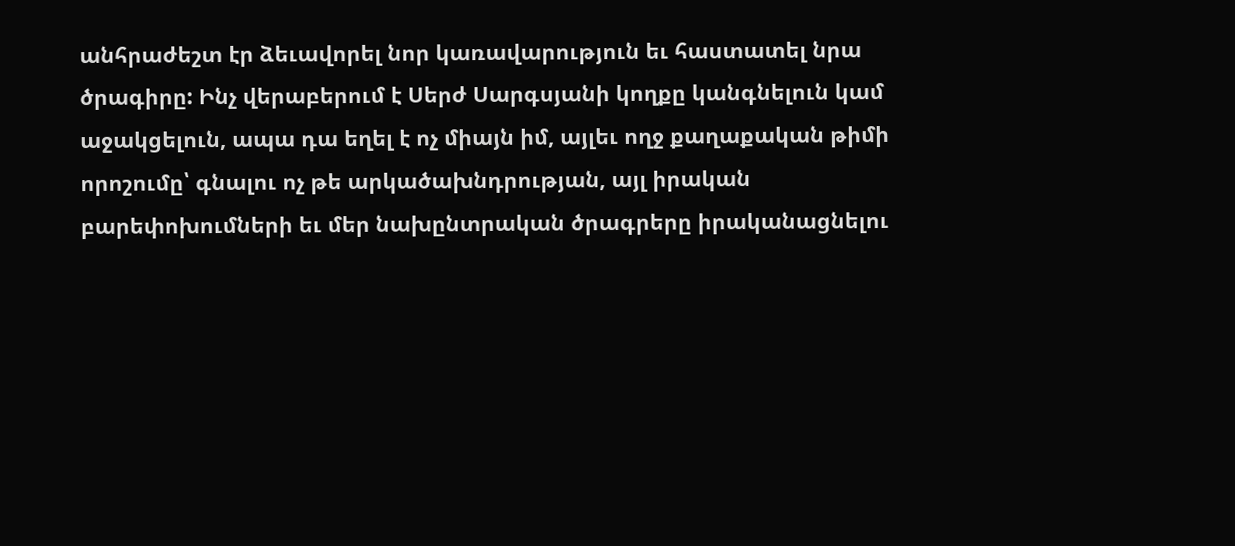անհրաժեշտ էր ձեւավորել նոր կառավարություն եւ հաստատել նրա ծրագիրը: Ինչ վերաբերում է Սերժ Սարգսյանի կողքը կանգնելուն կամ աջակցելուն, ապա դա եղել է ոչ միայն իմ, այլեւ ողջ քաղաքական թիմի որոշումը՝ գնալու ոչ թե արկածախնդրության, այլ իրական բարեփոխումների եւ մեր նախընտրական ծրագրերը իրականացնելու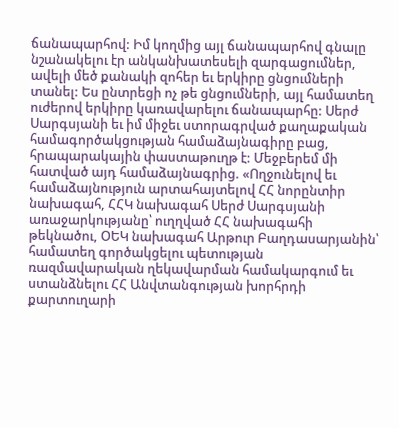ճանապարհով: Իմ կողմից այլ ճանապարհով գնալը նշանակելու էր անկանխատեսելի զարգացումներ, ավելի մեծ քանակի զոհեր եւ երկիրը ցնցումների տանել: Ես ընտրեցի ոչ թե ցնցումների, այլ համատեղ ուժերով երկիրը կառավարելու ճանապարհը: Սերժ Սարգսյանի եւ իմ միջեւ ստորագրված քաղաքական համագործակցության համաձայնագիրը բաց, հրապարակային փաստաթուղթ է: Մեջբերեմ մի հատված այդ համաձայնագրից. «Ողջունելով եւ համաձայնություն արտահայտելով ՀՀ նորընտիր նախագահ, ՀՀԿ նախագահ Սերժ Սարգսյանի առաջարկությանը՝ ուղղված ՀՀ նախագահի թեկնածու, ՕԵԿ նախագահ Արթուր Բաղդասարյանին՝ համատեղ գործակցելու պետության ռազմավարական ղեկավարման համակարգում եւ ստանձնելու ՀՀ Անվտանգության խորհրդի քարտուղարի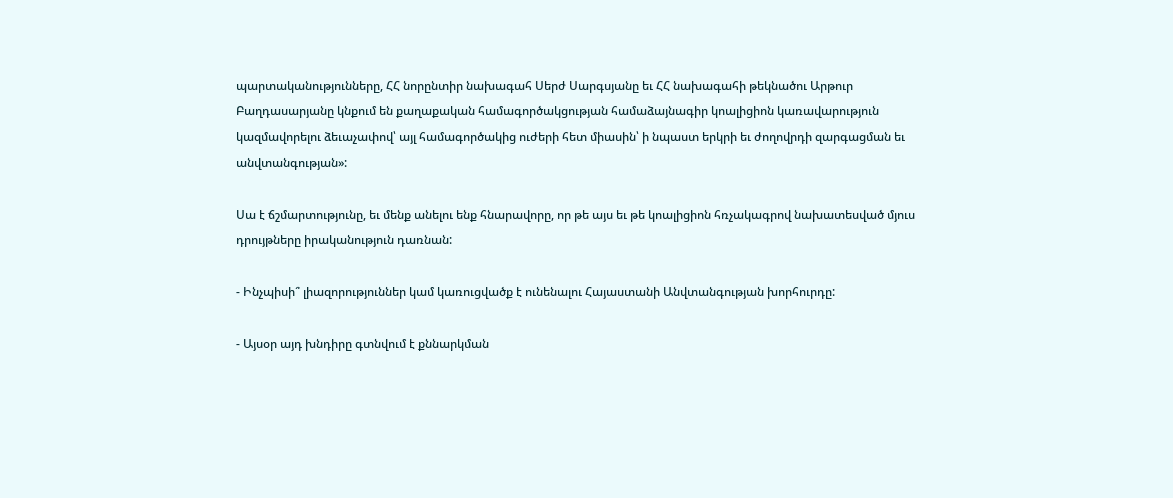պարտականությունները, ՀՀ նորընտիր նախագահ Սերժ Սարգսյանը եւ ՀՀ նախագահի թեկնածու Արթուր Բաղդասարյանը կնքում են քաղաքական համագործակցության համաձայնագիր կոալիցիոն կառավարություն կազմավորելու ձեւաչափով՝ այլ համագործակից ուժերի հետ միասին՝ ի նպաստ երկրի եւ ժողովրդի զարգացման եւ անվտանգության»:

Սա է ճշմարտությունը, եւ մենք անելու ենք հնարավորը, որ թե այս եւ թե կոալիցիոն հռչակագրով նախատեսված մյուս դրույթները իրականություն դառնան:

- Ինչպիսի՞ լիազորություններ կամ կառուցվածք է ունենալու Հայաստանի Անվտանգության խորհուրդը:

- Այսօր այդ խնդիրը գտնվում է քննարկման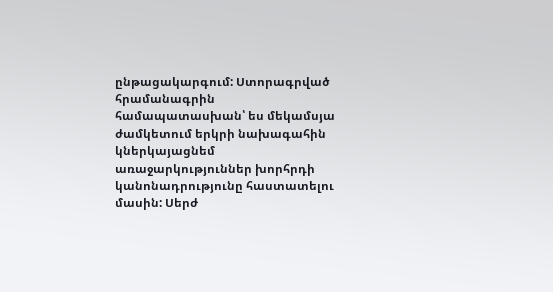ընթացակարգում: Ստորագրված հրամանագրին համապատասխան՝ ես մեկամսյա ժամկետում երկրի նախագահին կներկայացնեմ առաջարկություններ խորհրդի կանոնադրությունը հաստատելու մասին: Սերժ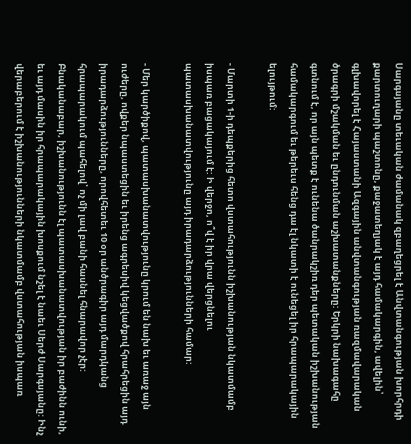Սարգսյանը տեւական ժամանակ զբաղեցրել է Անվտանգության խորհրդի քարտուղարի պաշտոնը, քաջատեղյակ է այդ համակարգին, ավելին՝ գլխավորել է Հայաստանի Ազգային անվտանգության ռազմավարական ծրագրի մշակման եւ ընդունման աշխատանքները: Երկրի նախագահը գտնում է, որ այն պետք է ունենա ծանրակշիռ դեր պետական իշխանության համակարգում եւ թերեւս հենց դա էլ նկատի է ունեցել իր հրապարակային ելույթում:

- Մարտի 1-ի դեպքերից հետո վստահությունն իշխանության նկատմամբ իսպառ բացակայում է: Ի վերջո, ո՞վ է իր վրա վերցնելու պատասխանատվությունը այդ իրադարձությունների համար:

- Մեր կարծիքով, պատասխանատվությունը կրում են նախ եւ առաջ այն ուժերը, ովքեր նպաստեցին եւ իրենց ագրեսիվ կեցվածքով հրահրեցին այդ իրադարձությունները, որովհետեւ 10 օր անծրագիր այդ մարդկանց հրապարակում պահելով՝ ոչ մի լավ բանի հասնել հնարավոր չէր: Բնականաբար, իշխանությունն էլ պատասխանատվության իր բաժինն ունի, եւ այդ մասին իր հրապարակային խոսքում նշել է նաեւ Սերժ Սարգսյանը: Ինչ վերաբերում է իշխանությունների նկատմամբ վստահության իսպառ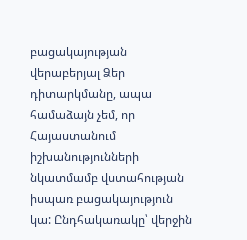բացակայության վերաբերյալ Ձեր դիտարկմանը, ապա համաձայն չեմ, որ Հայաստանում իշխանությունների նկատմամբ վստահության իսպառ բացակայություն կա: Ընդհակառակը՝ վերջին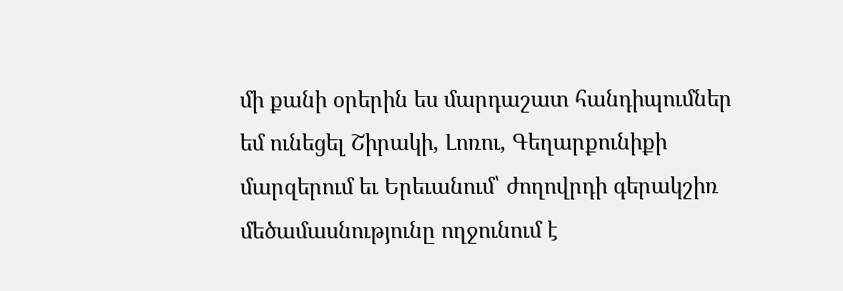մի քանի օրերին ես մարդաշատ հանդիպումներ եմ ունեցել Շիրակի, Լոռու, Գեղարքունիքի մարզերում եւ Երեւանում՝ ժողովրդի գերակշիռ մեծամասնությունը ողջունում է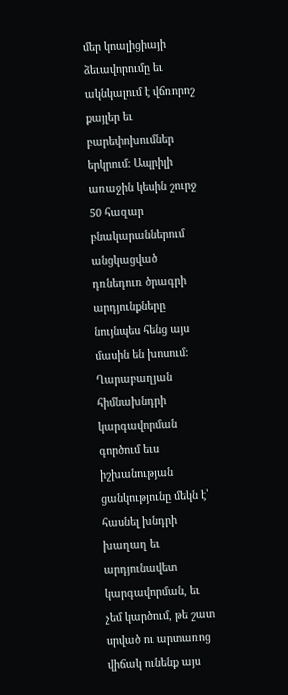մեր կոալիցիայի ձեւավորումը եւ ակնկալում է վճռորոշ քայլեր եւ բարեփոխումներ երկրում: Ապրիլի առաջին կեսին շուրջ 50 հազար բնակարաններում անցկացված դռնեդուռ ծրագրի արդյունքները նույնպես հենց այս մասին են խոսում: Ղարաբաղյան հիմնախնդրի կարգավորման գործում եւս իշխանության ցանկությունը մեկն է՝ հասնել խնդրի խաղաղ եւ արդյունավետ կարգավորման, եւ չեմ կարծում, թե շատ սրված ու արտառոց վիճակ ունենք այս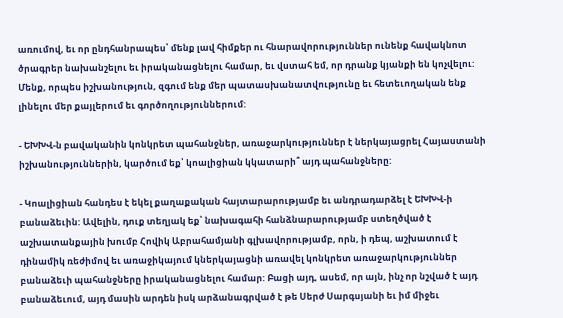առումով, եւ որ ընդհանրապես՝ մենք լավ հիմքեր ու հնարավորություններ ունենք հավակնոտ ծրագրեր նախանշելու եւ իրականացնելու համար, եւ վստահ եմ, որ դրանք կյանքի են կոչվելու: Մենք, որպես իշխանություն, զգում ենք մեր պատասխանատվությունը եւ հետեւողական ենք լինելու մեր քայլերում եւ գործողություններում:

- ԵԽԽՎ-ն բավականին կոնկրետ պահանջներ, առաջարկություններ է ներկայացրել Հայաստանի իշխանություններին, կարծում եք՝ կոալիցիան կկատարի՞ այդ պահանջները:

- Կոալիցիան հանդես է եկել քաղաքական հայտարարությամբ եւ անդրադարձել է ԵԽԽՎ-ի բանաձեւին: Ավելին, դուք տեղյակ եք՝ նախագահի հանձնարարությամբ ստեղծված է աշխատանքային խումբ Հովիկ Աբրահամյանի գլխավորությամբ, որն, ի դեպ, աշխատում է դինամիկ ռեժիմով եւ առաջիկայում կներկայացնի առավել կոնկրետ առաջարկություններ բանաձեւի պահանջները իրականացնելու համար: Բացի այդ, ասեմ, որ այն, ինչ որ նշված է այդ բանաձեւում, այդ մասին արդեն իսկ արձանագրված է թե Սերժ Սարգսյանի եւ իմ միջեւ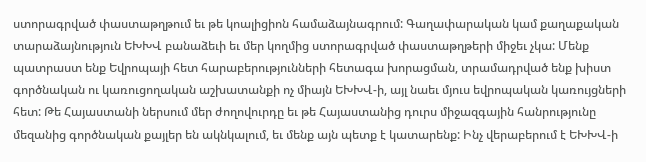ստորագրված փաստաթղթում եւ թե կոալիցիոն համաձայնագրում: Գաղափարական կամ քաղաքական տարաձայնություն ԵԽԽՎ բանաձեւի եւ մեր կողմից ստորագրված փաստաթղթերի միջեւ չկա: Մենք պատրաստ ենք Եվրոպայի հետ հարաբերությունների հետագա խորացման, տրամադրված ենք խիստ գործնական ու կառուցողական աշխատանքի ոչ միայն ԵԽԽՎ-ի, այլ նաեւ մյուս եվրոպական կառույցների հետ: Թե Հայաստանի ներսում մեր ժողովուրդը եւ թե Հայաստանից դուրս միջազգային հանրությունը մեզանից գործնական քայլեր են ակնկալում, եւ մենք այն պետք է կատարենք: Ինչ վերաբերում է ԵԽԽՎ-ի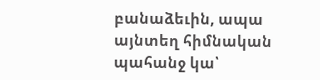բանաձեւին, ապա այնտեղ հիմնական պահանջ կա՝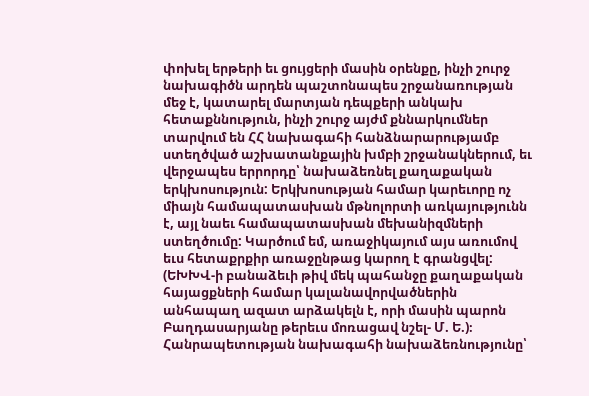փոխել երթերի եւ ցույցերի մասին օրենքը, ինչի շուրջ նախագիծն արդեն պաշտոնապես շրջանառության մեջ է, կատարել մարտյան դեպքերի անկախ հետաքննություն, ինչի շուրջ այժմ քննարկումներ տարվում են ՀՀ նախագահի հանձնարարությամբ ստեղծված աշխատանքային խմբի շրջանակներում, եւ վերջապես երրորդը՝ նախաձեռնել քաղաքական երկխոսություն: Երկխոսության համար կարեւորը ոչ միայն համապատասխան մթնոլորտի առկայությունն է, այլ նաեւ համապատասխան մեխանիզմների ստեղծումը: Կարծում եմ, առաջիկայում այս առումով եւս հետաքրքիր առաջընթաց կարող է գրանցվել: (ԵԽԽՎ-ի բանաձեւի թիվ մեկ պահանջը քաղաքական հայացքների համար կալանավորվածներին անհապաղ ազատ արձակելն է, որի մասին պարոն Բաղդասարյանը թերեւս մոռացավ նշել- Մ. Ե.)։ Հանրապետության նախագահի նախաձեռնությունը՝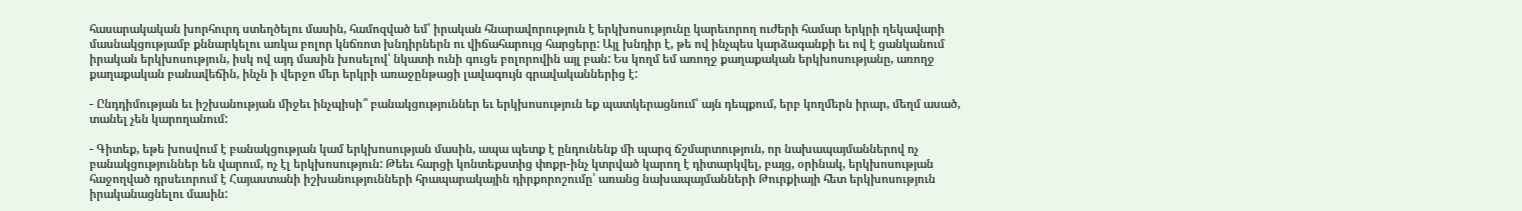հասարակական խորհուրդ ստեղծելու մասին, համոզված եմ՝ իրական հնարավորություն է երկխոսությունը կարեւորող ուժերի համար երկրի ղեկավարի մասնակցությամբ քննարկելու առկա բոլոր կնճռոտ խնդիրներն ու վիճահարույց հարցերը: Այլ խնդիր է, թե ով ինչպես կարձագանքի եւ ով է ցանկանում իրական երկխոսություն, իսկ ով այդ մասին խոսելով՝ նկատի ունի գուցե բոլորովին այլ բան: Ես կողմ եմ առողջ քաղաքական երկխոսությանը, առողջ քաղաքական բանավեճին, ինչն ի վերջո մեր երկրի առաջընթացի լավագույն գրավականներից է:

- Ընդդիմության եւ իշխանության միջեւ ինչպիսի՞ բանակցություններ եւ երկխոսություն եք պատկերացնում՝ այն դեպքում, երբ կողմերն իրար, մեղմ ասած, տանել չեն կարողանում:

- Գիտեք, եթե խոսվում է բանակցության կամ երկխոսության մասին, ապա պետք է ընդունենք մի պարզ ճշմարտություն, որ նախապայմաններով ոչ բանակցություններ են վարում, ոչ էլ երկխոսություն: Թեեւ հարցի կոնտեքստից փոքր-ինչ կտրված կարող է դիտարկվել, բայց, օրինակ, երկխոսության հաջողված դրսեւորում է Հայաստանի իշխանությունների հրապարակային դիրքորոշումը՝ առանց նախապայմանների Թուրքիայի հետ երկխոսություն իրականացնելու մասին: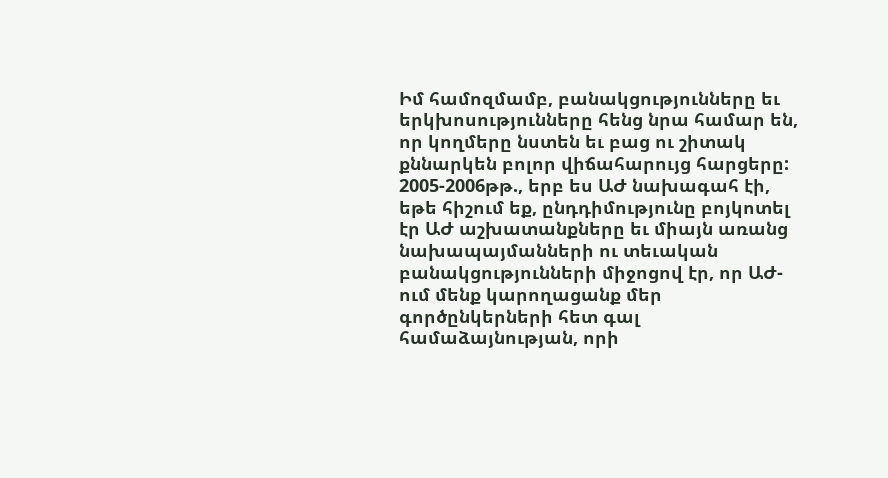Իմ համոզմամբ, բանակցությունները եւ երկխոսությունները հենց նրա համար են, որ կողմերը նստեն եւ բաց ու շիտակ քննարկեն բոլոր վիճահարույց հարցերը: 2005-2006թթ., երբ ես ԱԺ նախագահ էի, եթե հիշում եք, ընդդիմությունը բոյկոտել էր ԱԺ աշխատանքները եւ միայն առանց նախապայմանների ու տեւական բանակցությունների միջոցով էր, որ ԱԺ-ում մենք կարողացանք մեր գործընկերների հետ գալ համաձայնության, որի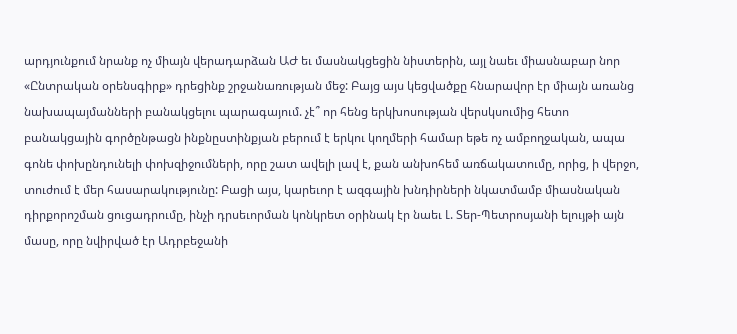արդյունքում նրանք ոչ միայն վերադարձան ԱԺ եւ մասնակցեցին նիստերին, այլ նաեւ միասնաբար նոր «Ընտրական օրենսգիրք» դրեցինք շրջանառության մեջ: Բայց այս կեցվածքը հնարավոր էր միայն առանց նախապայմանների բանակցելու պարագայում. չէ՞ որ հենց երկխոսության վերսկսումից հետո բանակցային գործընթացն ինքնըստինքյան բերում է երկու կողմերի համար եթե ոչ ամբողջական, ապա գոնե փոխընդունելի փոխզիջումների, որը շատ ավելի լավ է, քան անխոհեմ առճակատումը, որից, ի վերջո, տուժում է մեր հասարակությունը: Բացի այս, կարեւոր է ազգային խնդիրների նկատմամբ միասնական դիրքորոշման ցուցադրումը, ինչի դրսեւորման կոնկրետ օրինակ էր նաեւ Լ. Տեր-Պետրոսյանի ելույթի այն մասը, որը նվիրված էր Ադրբեջանի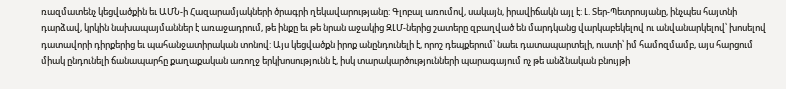ռազմատենչ կեցվածքին եւ ԱՄՆ-ի Հազարամյակների ծրագրի ղեկավարությանը: Գլոբալ առումով, սակայն, իրավիճակն այլ է: Լ. Տեր-Պետրոսյանը, ինչպես հայտնի դարձավ, կրկին նախապայմաններ է առաջադրում, թե ինքը եւ թե նրան աջակից ԶԼՄ-ներից շատերը զբաղված են մարդկանց վարկաբեկելով ու անվանարկելով՝ խոսելով դատավորի դիրքերից եւ պահանջատիրական տոնով: Այս կեցվածքն իրոք անընդունելի է, որոշ դեպքերում՝ նաեւ դատապարտելի, ուստի՝ իմ համոզմամբ, այս հարցում միակ ընդունելի ճանապարհը քաղաքական առողջ երկխոսությունն է, իսկ տարակարծությունների պարագայում ոչ թե անձնական բնույթի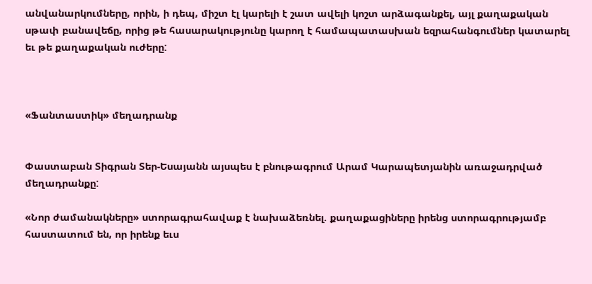անվանարկումները, որին, ի դեպ, միշտ էլ կարելի է շատ ավելի կոշտ արձագանքել, այլ քաղաքական սթափ բանավեճը, որից թե հասարակությունը կարող է համապատասխան եզրահանգումներ կատարել եւ թե քաղաքական ուժերը:



«Ֆանտաստիկ» մեղադրանք


Փաստաբան Տիգրան Տեր-Եսայանն այսպես է բնութագրում Արամ Կարապետյանին առաջադրված մեղադրանքը:

«Նոր ժամանակները» ստորագրահավաք է նախաձեռնել. քաղաքացիները իրենց ստորագրությամբ հաստատում են, որ իրենք եւս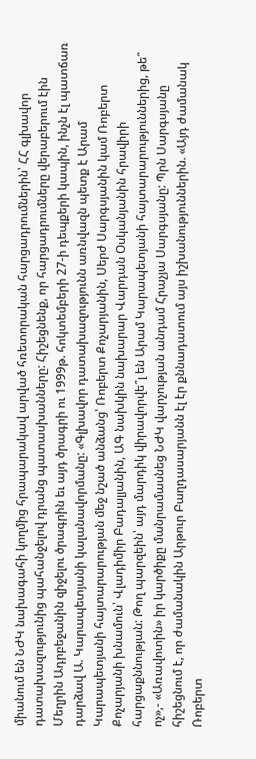միանում են ՆԺԿ նախագահի կողմից հրապարակավ արված հռետորական հարցադրումներին՝ ՀՀ գլխավոր դատախազությունից պահանջելով դրանց պատասխանները: Հիշեցնենք, որ հարցադրումները վերաբերում էին Մեղրին Ադրբեջանին զիջելու ծրագրին եւ այդ ծրագրի ու 1999թ. հոկտեմբերի 27-ի դեպքերի կապին, ինչն էլ պատճառ դարձավ Ա. Կարապետյանի կալանավորմանը: «Գլխավոր դատախազությունն առնվազն պետք է Արամ Կարապետյանի հայտարարության մեջ նշած անձանց՝ Ռոբերտ Քոչարյանին, Սերժ Սարգսյանին կամ Ռոբերտ Քոչարյանի խնամուն՝ Վլադիմիր Բադալյանին, ԱԳ նախկին նախարար Վարդան Օսկանյանին հրավիրի հարցաքննության: Թող պարզեին՝ այդ մարդիկ վիրավորվե՞լ են Արամ Կարապետյանի հայտարարություններից, թե՞ ոչ»,- «Առավոտին» իր կարծիքը մանրամասնեց ՆԺԿ վարչության անդամ Հրաչյա Սարգսյանը: Պրն Սարգսյանը հիշեցնում է, որ ժամանակին Արթուր Բաղդասարյանն էլ էր քննադատում այս իշխանություններին. «Այդ ժամանակ Ռոբերտ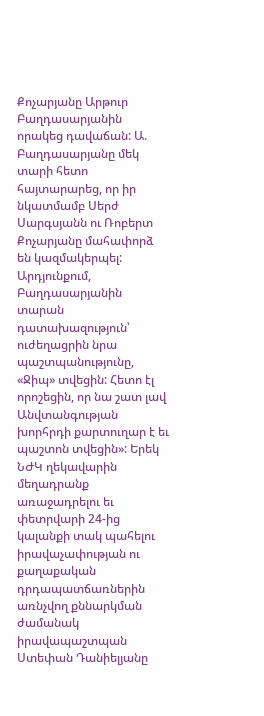Քոչարյանը Արթուր Բաղդասարյանին որակեց դավաճան: Ա. Բաղդասարյանը մեկ տարի հետո հայտարարեց, որ իր նկատմամբ Սերժ Սարգսյանն ու Ռոբերտ Քոչարյանը մահափորձ են կազմակերպել: Արդյունքում, Բաղդասարյանին տարան դատախազություն՝ ուժեղացրին նրա պաշտպանությունը, «Ջիպ» տվեցին: Հետո էլ որոշեցին, որ նա շատ լավ Անվտանգության խորհրդի քարտուղար է եւ պաշտոն տվեցին»: Երեկ ՆԺԿ ղեկավարին մեղադրանք առաջադրելու եւ փետրվարի 24-ից կալանքի տակ պահելու իրավաչափության ու քաղաքական դրդապատճառներին առնչվող քննարկման ժամանակ իրավապաշտպան Ստեփան Դանիելյանը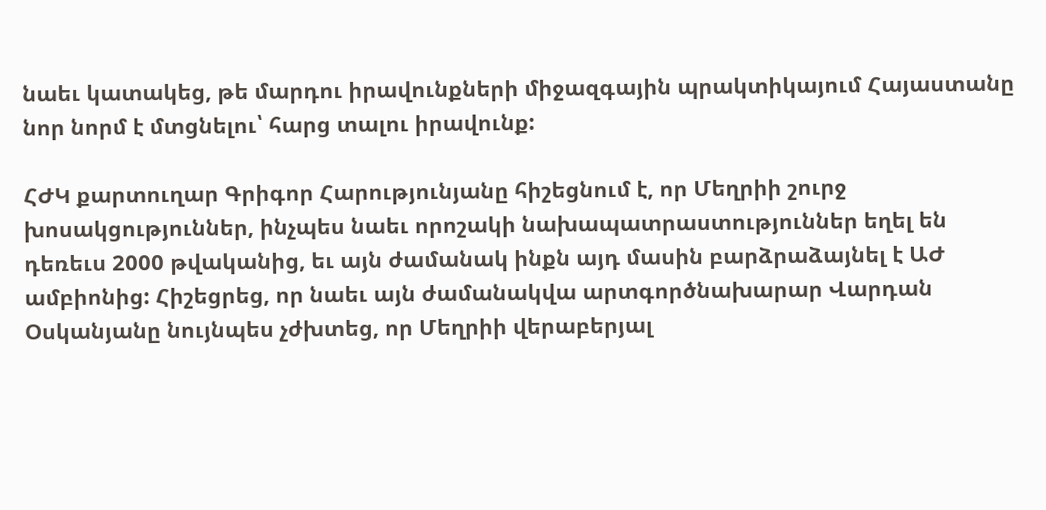նաեւ կատակեց, թե մարդու իրավունքների միջազգային պրակտիկայում Հայաստանը նոր նորմ է մտցնելու՝ հարց տալու իրավունք:

ՀԺԿ քարտուղար Գրիգոր Հարությունյանը հիշեցնում է, որ Մեղրիի շուրջ խոսակցություններ, ինչպես նաեւ որոշակի նախապատրաստություններ եղել են դեռեւս 2000 թվականից, եւ այն ժամանակ ինքն այդ մասին բարձրաձայնել է ԱԺ ամբիոնից: Հիշեցրեց, որ նաեւ այն ժամանակվա արտգործնախարար Վարդան Օսկանյանը նույնպես չժխտեց, որ Մեղրիի վերաբերյալ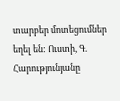տարբեր մոտեցումներ եղել են: Ուստի, Գ. Հարությունյանը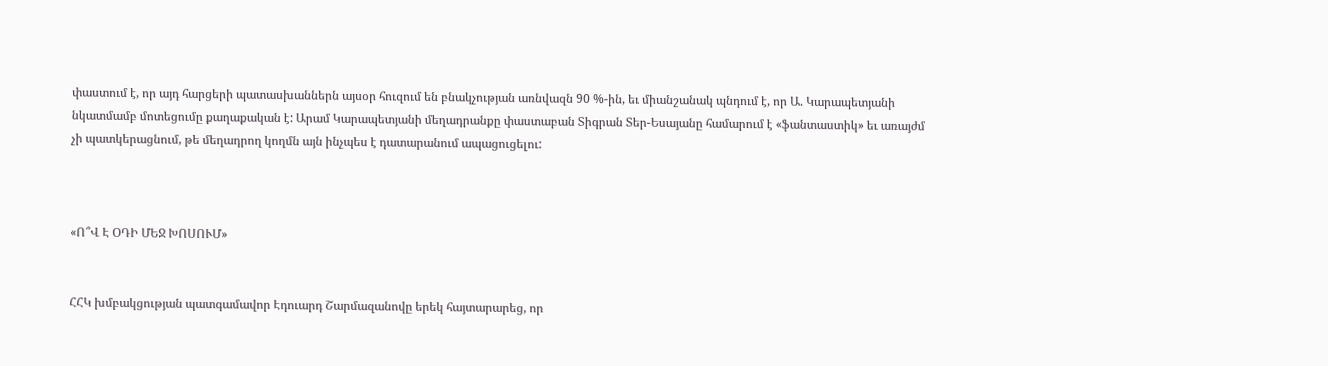փաստում է, որ այդ հարցերի պատասխաններն այսօր հուզում են բնակչության առնվազն 90 %-ին, եւ միանշանակ պնդում է, որ Ա. Կարապետյանի նկատմամբ մոտեցումը քաղաքական է: Արամ Կարապետյանի մեղադրանքը փաստաբան Տիգրան Տեր-Եսայանը համարում է «ֆանտաստիկ» եւ առայժմ չի պատկերացնում, թե մեղադրող կողմն այն ինչպես է դատարանում ապացուցելու:



«Ո՞Վ Է ՕԴԻ ՄԵՋ ԽՈՍՈՒՄ»


ՀՀԿ խմբակցության պատգամավոր Էդուարդ Շարմազանովը երեկ հայտարարեց, որ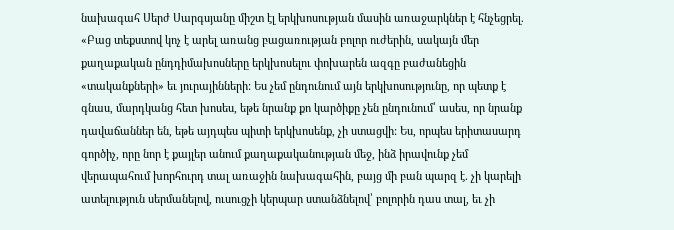նախագահ Սերժ Սարգսյանը միշտ էլ երկխոսության մասին առաջարկներ է հնչեցրել. «Բաց տեքստով կոչ է արել առանց բացառության բոլոր ուժերին, սակայն մեր քաղաքական ընդդիմախոսները երկխոսելու փոխարեն ազգը բաժանեցին «տականքների» եւ յուրայինների: Ես չեմ ընդունում այն երկխոսությունը, որ պետք է գնաս, մարդկանց հետ խոսես, եթե նրանք քո կարծիքը չեն ընդունում՝ ասես, որ նրանք դավաճաններ են, եթե այդպես պիտի երկխոսենք, չի ստացվի: Ես, որպես երիտասարդ գործիչ, որը նոր է քայլեր անում քաղաքականության մեջ, ինձ իրավունք չեմ վերապահում խորհուրդ տալ առաջին նախագահին, բայց մի բան պարզ է. չի կարելի ատելություն սերմանելով, ուսուցչի կերպար ստանձնելով՝ բոլորին դաս տալ, եւ չի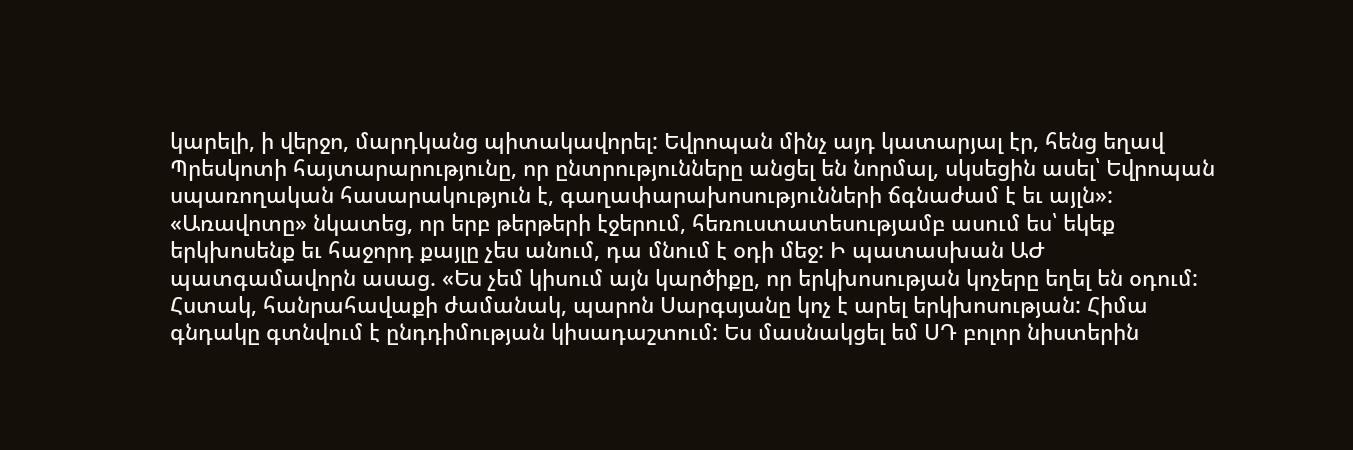կարելի, ի վերջո, մարդկանց պիտակավորել: Եվրոպան մինչ այդ կատարյալ էր, հենց եղավ Պրեսկոտի հայտարարությունը, որ ընտրությունները անցել են նորմալ, սկսեցին ասել՝ Եվրոպան սպառողական հասարակություն է, գաղափարախոսությունների ճգնաժամ է եւ այլն»: «Առավոտը» նկատեց, որ երբ թերթերի էջերում, հեռուստատեսությամբ ասում ես՝ եկեք երկխոսենք եւ հաջորդ քայլը չես անում, դա մնում է օդի մեջ: Ի պատասխան ԱԺ պատգամավորն ասաց. «Ես չեմ կիսում այն կարծիքը, որ երկխոսության կոչերը եղել են օդում: Հստակ, հանրահավաքի ժամանակ, պարոն Սարգսյանը կոչ է արել երկխոսության: Հիմա գնդակը գտնվում է ընդդիմության կիսադաշտում: Ես մասնակցել եմ ՍԴ բոլոր նիստերին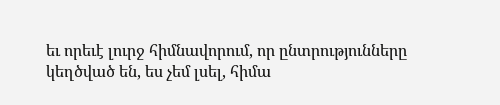եւ որեւէ լուրջ հիմնավորում, որ ընտրությունները կեղծված են, ես չեմ լսել, հիմա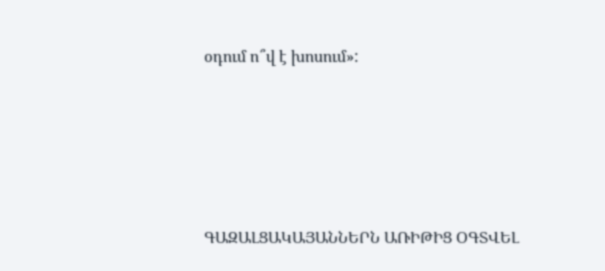օդում ո՞վ է խոսում»:





ԳԱԶԱԼՑԱԿԱՅԱՆՆԵՐՆ ԱՌԻԹԻՑ ՕԳՏՎԵԼ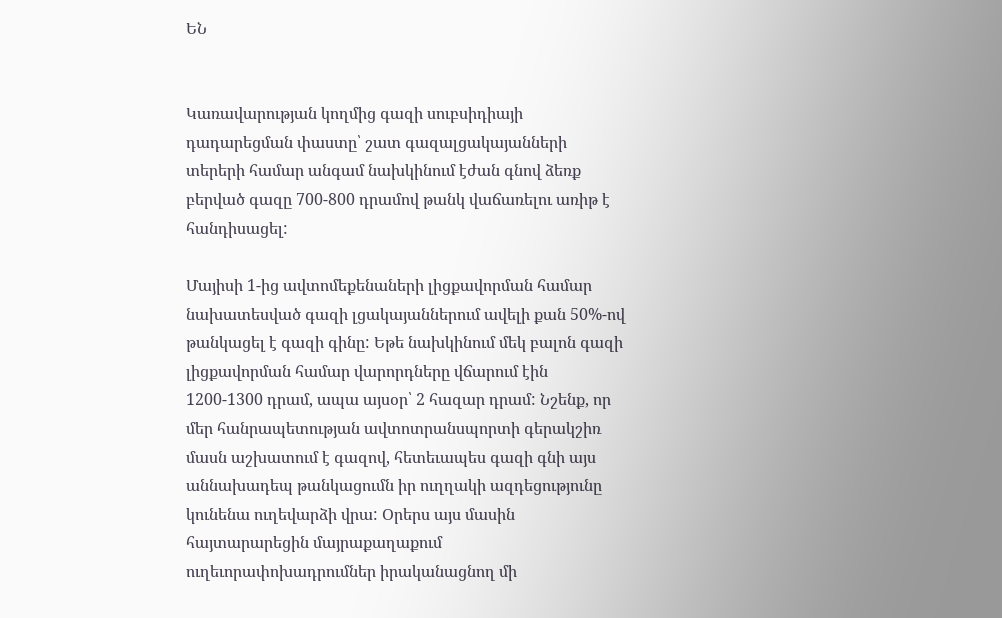ԵՆ


Կառավարության կողմից գազի սուբսիդիայի դադարեցման փաստը՝ շատ գազալցակայանների տերերի համար անգամ նախկինում էժան գնով ձեռք բերված գազը 700-800 դրամով թանկ վաճառելու առիթ է հանդիսացել:

Մայիսի 1-ից ավտոմեքենաների լիցքավորման համար նախատեսված գազի լցակայաններում ավելի քան 50%-ով թանկացել է գազի գինը: Եթե նախկինում մեկ բալոն գազի լիցքավորման համար վարորդները վճարում էին 1200-1300 դրամ, ապա այսօր՝ 2 հազար դրամ: Նշենք, որ մեր հանրապետության ավտոտրանսպորտի գերակշիռ մասն աշխատում է գազով, հետեւապես գազի գնի այս աննախադեպ թանկացումն իր ուղղակի ազդեցությունը կունենա ուղեվարձի վրա: Օրերս այս մասին հայտարարեցին մայրաքաղաքում ուղեւորափոխադրումներ իրականացնող մի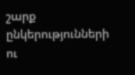շարք ընկերությունների ու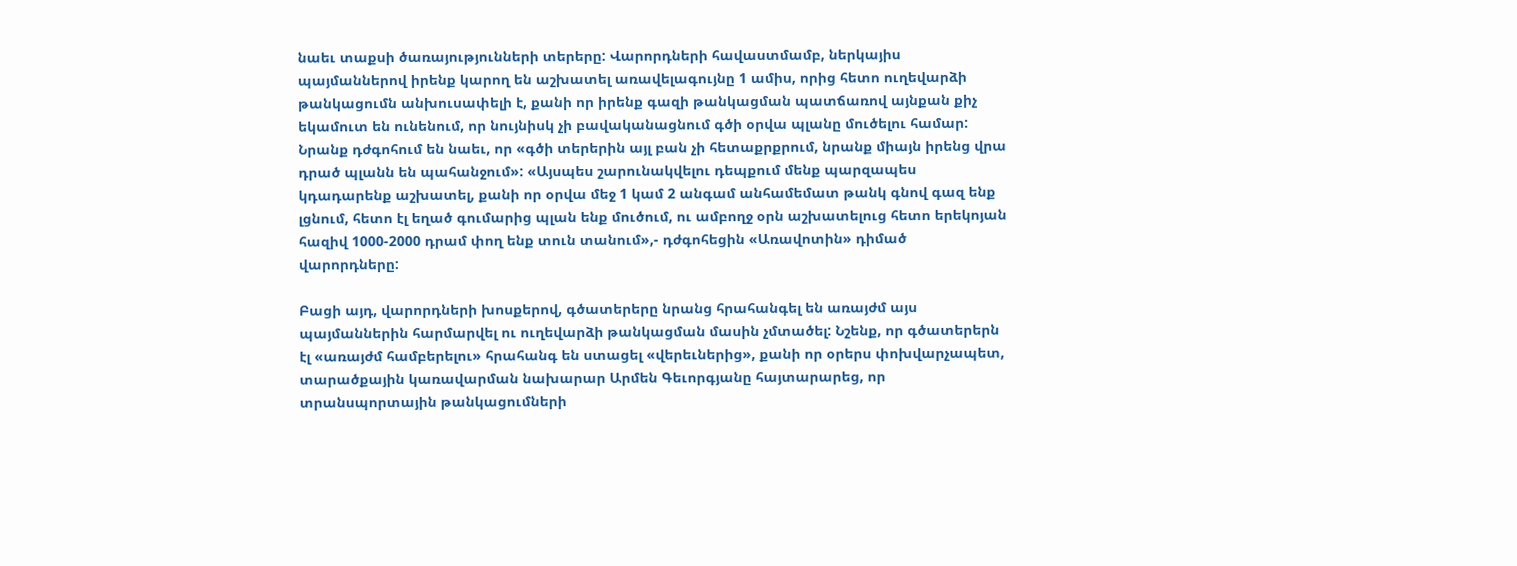նաեւ տաքսի ծառայությունների տերերը: Վարորդների հավաստմամբ, ներկայիս պայմաններով իրենք կարող են աշխատել առավելագույնը 1 ամիս, որից հետո ուղեվարձի թանկացումն անխուսափելի է, քանի որ իրենք գազի թանկացման պատճառով այնքան քիչ եկամուտ են ունենում, որ նույնիսկ չի բավականացնում գծի օրվա պլանը մուծելու համար: Նրանք դժգոհում են նաեւ, որ «գծի տերերին այլ բան չի հետաքրքրում, նրանք միայն իրենց վրա դրած պլանն են պահանջում»: «Այսպես շարունակվելու դեպքում մենք պարզապես կդադարենք աշխատել, քանի որ օրվա մեջ 1 կամ 2 անգամ անհամեմատ թանկ գնով գազ ենք լցնում, հետո էլ եղած գումարից պլան ենք մուծում, ու ամբողջ օրն աշխատելուց հետո երեկոյան հազիվ 1000-2000 դրամ փող ենք տուն տանում»,- դժգոհեցին «Առավոտին» դիմած վարորդները:

Բացի այդ, վարորդների խոսքերով, գծատերերը նրանց հրահանգել են առայժմ այս պայմաններին հարմարվել ու ուղեվարձի թանկացման մասին չմտածել: Նշենք, որ գծատերերն էլ «առայժմ համբերելու» հրահանգ են ստացել «վերեւներից», քանի որ օրերս փոխվարչապետ, տարածքային կառավարման նախարար Արմեն Գեւորգյանը հայտարարեց, որ տրանսպորտային թանկացումների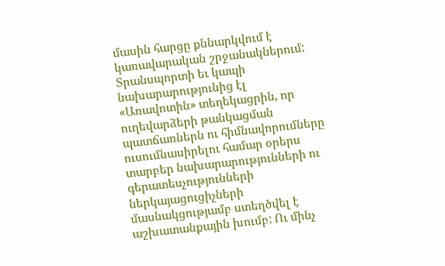մասին հարցը քննարկվում է կառավարական շրջանակներում: Տրանսպորտի եւ կապի նախարարությունից էլ «Առավոտին» տեղեկացրին, որ ուղեվարձերի թանկացման պատճառներն ու հիմնավորումները ուսումնասիրելու համար օրերս տարբեր նախարարությունների ու գերատեսչությունների ներկայացուցիչների մասնակցությամբ ստեղծվել է աշխատանքային խումբ: Ու մինչ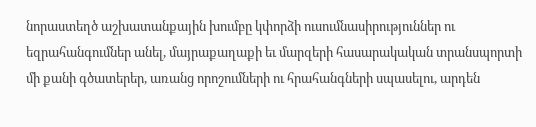նորաստեղծ աշխատանքային խումբը կփորձի ուսումնասիրություններ ու եզրահանգումներ անել, մայրաքաղաքի եւ մարզերի հասարակական տրանսպորտի մի քանի գծատերեր, առանց որոշումների ու հրահանգների սպասելու, արդեն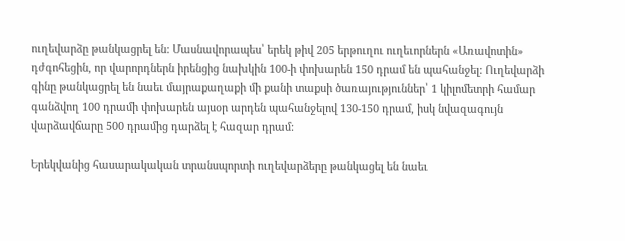ուղեվարձը թանկացրել են: Մասնավորապես՝ երեկ թիվ 205 երթուղու ուղեւորներն «Առավոտին» դժգոհեցին, որ վարորդներն իրենցից նախկին 100-ի փոխարեն 150 դրամ են պահանջել: Ուղեվարձի գինը թանկացրել են նաեւ մայրաքաղաքի մի քանի տաքսի ծառայություններ՝ 1 կիլոմետրի համար գանձվող 100 դրամի փոխարեն այսօր արդեն պահանջելով 130-150 դրամ, իսկ նվազագույն վարձավճարը 500 դրամից դարձել է հազար դրամ:

Երեկվանից հասարակական տրանսպորտի ուղեվարձերը թանկացել են նաեւ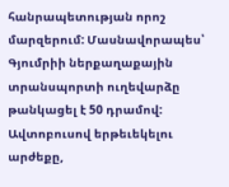հանրապետության որոշ մարզերում: Մասնավորապես՝ Գյումրիի ներքաղաքային տրանսպորտի ուղեվարձը թանկացել է 50 դրամով: Ավտոբուսով երթեւեկելու արժեքը,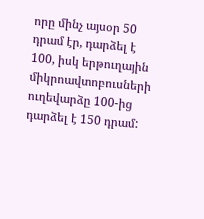որը մինչ այսօր 50 դրամ էր, դարձել է 100, իսկ երթուղային միկրոավտոբուսների ուղեվարձը 100-ից դարձել է 150 դրամ: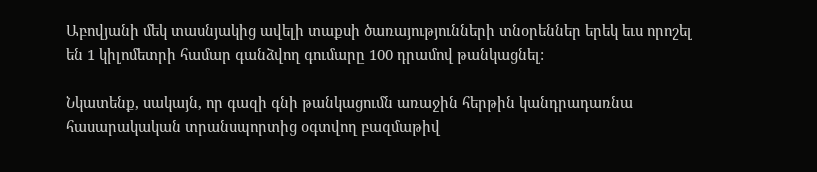Աբովյանի մեկ տասնյակից ավելի տաքսի ծառայությունների տնօրեններ երեկ եւս որոշել են 1 կիլոմետրի համար գանձվող գումարը 100 դրամով թանկացնել:

Նկատենք, սակայն, որ գազի գնի թանկացումն առաջին հերթին կանդրադառնա հասարակական տրանսպորտից օգտվող բազմաթիվ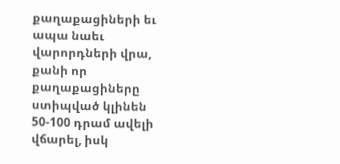քաղաքացիների եւ ապա նաեւ վարորդների վրա, քանի որ քաղաքացիները ստիպված կլինեն 50-100 դրամ ավելի վճարել, իսկ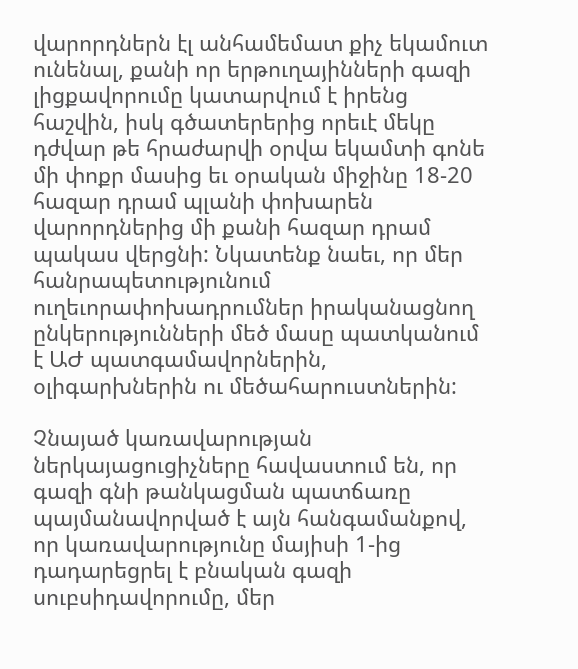վարորդներն էլ անհամեմատ քիչ եկամուտ ունենալ, քանի որ երթուղայինների գազի լիցքավորումը կատարվում է իրենց հաշվին, իսկ գծատերերից որեւէ մեկը դժվար թե հրաժարվի օրվա եկամտի գոնե մի փոքր մասից եւ օրական միջինը 18-20 հազար դրամ պլանի փոխարեն վարորդներից մի քանի հազար դրամ պակաս վերցնի: Նկատենք նաեւ, որ մեր հանրապետությունում ուղեւորափոխադրումներ իրականացնող ընկերությունների մեծ մասը պատկանում է ԱԺ պատգամավորներին, օլիգարխներին ու մեծահարուստներին:

Չնայած կառավարության ներկայացուցիչները հավաստում են, որ գազի գնի թանկացման պատճառը պայմանավորված է այն հանգամանքով, որ կառավարությունը մայիսի 1-ից դադարեցրել է բնական գազի սուբսիդավորումը, մեր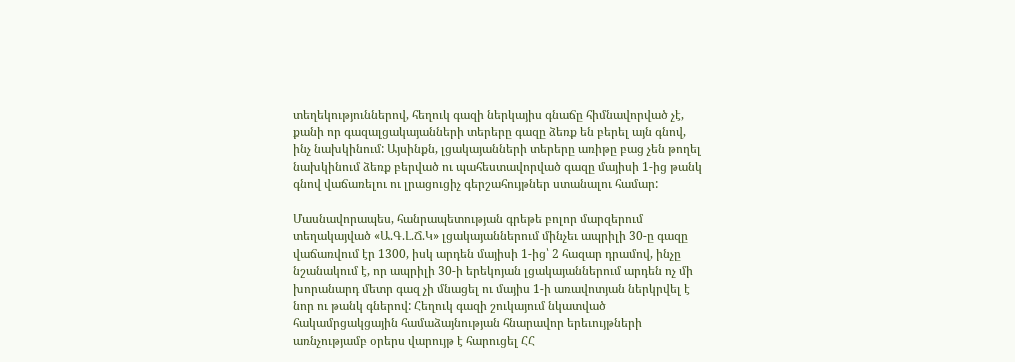տեղեկություններով, հեղուկ գազի ներկայիս գնաճը հիմնավորված չէ, քանի որ գազալցակայանների տերերը գազը ձեռք են բերել այն գնով, ինչ նախկինում: Այսինքն, լցակայանների տերերը առիթը բաց չեն թողել նախկինում ձեռք բերված ու պահեստավորված գազը մայիսի 1-ից թանկ գնով վաճառելու ու լրացուցիչ գերշահույթներ ստանալու համար:

Մասնավորապես, հանրապետության գրեթե բոլոր մարզերում տեղակայված «Ա.Գ.Լ.Ճ.Կ» լցակայաններում մինչեւ ապրիլի 30-ը գազը վաճառվում էր 1300, իսկ արդեն մայիսի 1-ից՝ 2 հազար դրամով, ինչը նշանակում է, որ ապրիլի 30-ի երեկոյան լցակայաններում արդեն ոչ մի խորանարդ մետր գազ չի մնացել ու մայիս 1-ի առավոտյան ներկրվել է նոր ու թանկ գներով: Հեղուկ գազի շուկայում նկատված հակամրցակցային համաձայնության հնարավոր երեւույթների առնչությամբ օրերս վարույթ է հարուցել ՀՀ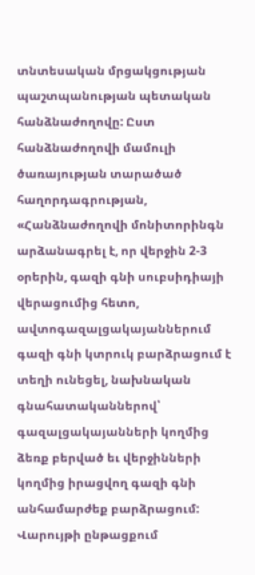տնտեսական մրցակցության պաշտպանության պետական հանձնաժողովը: Ըստ հանձնաժողովի մամուլի ծառայության տարածած հաղորդագրության, «Հանձնաժողովի մոնիտորինգն արձանագրել է, որ վերջին 2-3 օրերին, գազի գնի սուբսիդիայի վերացումից հետո, ավտոգազալցակայաններում գազի գնի կտրուկ բարձրացում է տեղի ունեցել, նախնական գնահատականներով՝ գազալցակայանների կողմից ձեռք բերված եւ վերջինների կողմից իրացվող գազի գնի անհամարժեք բարձրացում: Վարույթի ընթացքում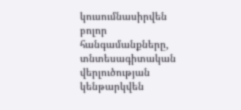կուսումնասիրվեն բոլոր հանգամանքները, տնտեսագիտական վերլուծության կենթարկվեն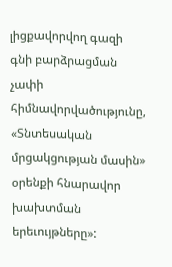լիցքավորվող գազի գնի բարձրացման չափի հիմնավորվածությունը, «Տնտեսական մրցակցության մասին» օրենքի հնարավոր խախտման երեւույթները»: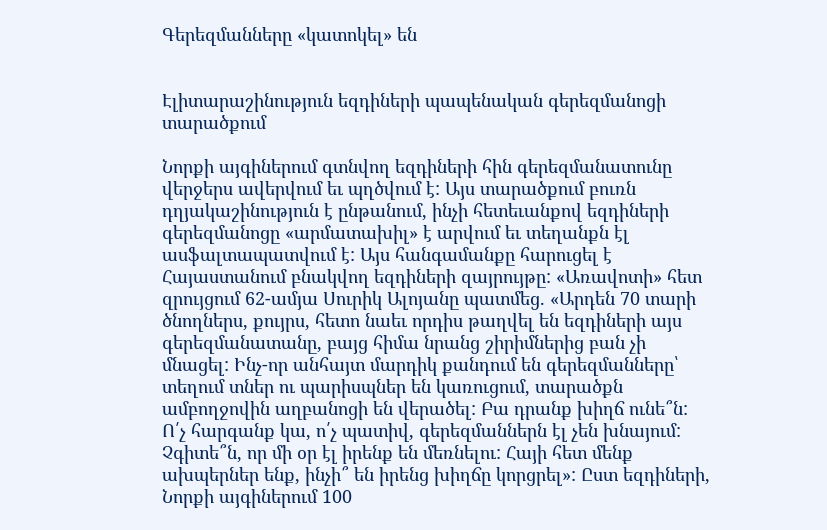Գերեզմանները «կատոկել» են


Էլիտարաշինություն եզդիների պապենական գերեզմանոցի տարածքում

Նորքի այգիներում գտնվող եզդիների հին գերեզմանատունը վերջերս ավերվում եւ պղծվում է: Այս տարածքում բուռն դղյակաշինություն է ընթանում, ինչի հետեւանքով եզդիների գերեզմանոցը «արմատախիլ» է արվում եւ տեղանքն էլ ասֆալտապատվում է: Այս հանգամանքը հարուցել է Հայաստանում բնակվող եզդիների զայրույթը: «Առավոտի» հետ զրույցում 62-ամյա Սուրիկ Ալոյանը պատմեց. «Արդեն 70 տարի ծնողներս, քույրս, հետո նաեւ որդիս թաղվել են եզդիների այս գերեզմանատանը, բայց հիմա նրանց շիրիմներից բան չի մնացել: Ինչ-որ անհայտ մարդիկ քանդում են գերեզմանները՝ տեղում տներ ու պարիսպներ են կառուցում, տարածքն ամբողջովին աղբանոցի են վերածել: Բա դրանք խիղճ ունե՞ն: Ո՛չ հարգանք կա, ո՛չ պատիվ, գերեզմաններն էլ չեն խնայում: Չգիտե՞ն, որ մի օր էլ իրենք են մեռնելու: Հայի հետ մենք ախպերներ ենք, ինչի՞ են իրենց խիղճը կորցրել»: Ըստ եզդիների, Նորքի այգիներում 100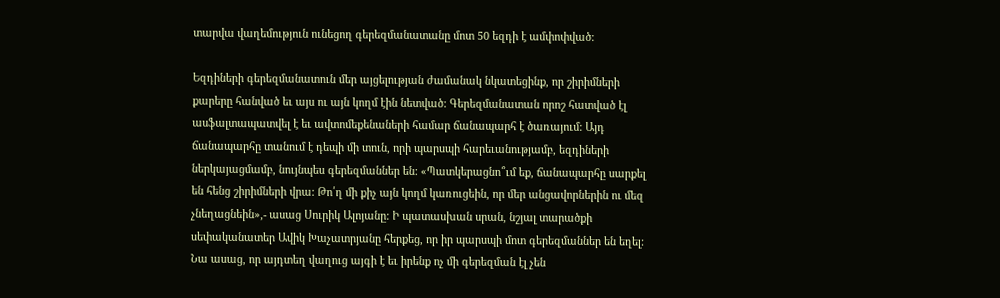տարվա վաղեմություն ունեցող գերեզմանատանը մոտ 50 եզդի է ամփոփված:

Եզդիների գերեզմանատուն մեր այցելության ժամանակ նկատեցինք, որ շիրիմների քարերը հանված եւ այս ու այն կողմ էին նետված: Գերեզմանատան որոշ հատված էլ ասֆալտապատվել է եւ ավտոմեքենաների համար ճանապարհ է ծառայում: Այդ ճանապարհը տանում է դեպի մի տուն, որի պարսպի հարեւանությամբ, եզդիների ներկայացմամբ, նույնպես գերեզմաններ են: «Պատկերացնո՞ւմ եք, ճանապարհը սարքել են հենց շիրիմների վրա: Թո՛ղ մի քիչ այն կողմ կառուցեին, որ մեր անցավորներին ու մեզ չնեղացնեին»,- ասաց Սուրիկ Ալոյանը: Ի պատասխան սրան, նշյալ տարածքի սեփականատեր Ավիկ Խաչատրյանը հերքեց, որ իր պարսպի մոտ գերեզմաններ են եղել: Նա ասաց, որ այդտեղ վաղուց այգի է եւ իրենք ոչ մի գերեզման էլ չեն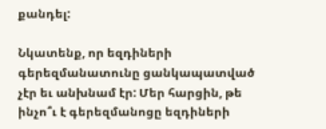քանդել:

Նկատենք, որ եզդիների գերեզմանատունը ցանկապատված չէր եւ անխնամ էր: Մեր հարցին, թե ինչո՞ւ է գերեզմանոցը եզդիների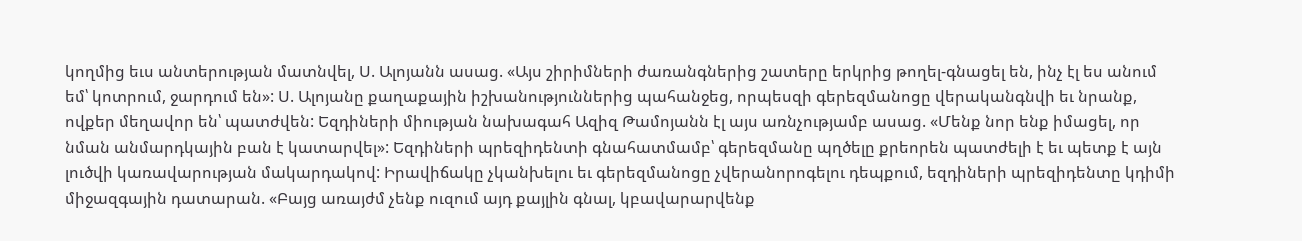կողմից եւս անտերության մատնվել, Ս. Ալոյանն ասաց. «Այս շիրիմների ժառանգներից շատերը երկրից թողել-գնացել են, ինչ էլ ես անում եմ՝ կոտրում, ջարդում են»: Ս. Ալոյանը քաղաքային իշխանություններից պահանջեց, որպեսզի գերեզմանոցը վերականգնվի եւ նրանք, ովքեր մեղավոր են՝ պատժվեն: Եզդիների միության նախագահ Ազիզ Թամոյանն էլ այս առնչությամբ ասաց. «Մենք նոր ենք իմացել, որ նման անմարդկային բան է կատարվել»: Եզդիների պրեզիդենտի գնահատմամբ՝ գերեզմանը պղծելը քրեորեն պատժելի է եւ պետք է այն լուծվի կառավարության մակարդակով: Իրավիճակը չկանխելու եւ գերեզմանոցը չվերանորոգելու դեպքում, եզդիների պրեզիդենտը կդիմի միջազգային դատարան. «Բայց առայժմ չենք ուզում այդ քայլին գնալ, կբավարարվենք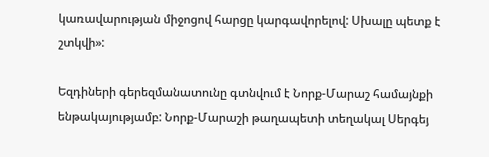կառավարության միջոցով հարցը կարգավորելով: Սխալը պետք է շտկվի»:

Եզդիների գերեզմանատունը գտնվում է Նորք-Մարաշ համայնքի ենթակայությամբ: Նորք-Մարաշի թաղապետի տեղակալ Սերգեյ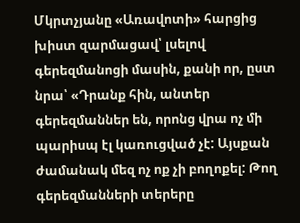Մկրտչյանը «Առավոտի» հարցից խիստ զարմացավ՝ լսելով գերեզմանոցի մասին, քանի որ, ըստ նրա՝ «Դրանք հին, անտեր գերեզմաններ են, որոնց վրա ոչ մի պարիսպ էլ կառուցված չէ: Այսքան ժամանակ մեզ ոչ ոք չի բողոքել: Թող գերեզմանների տերերը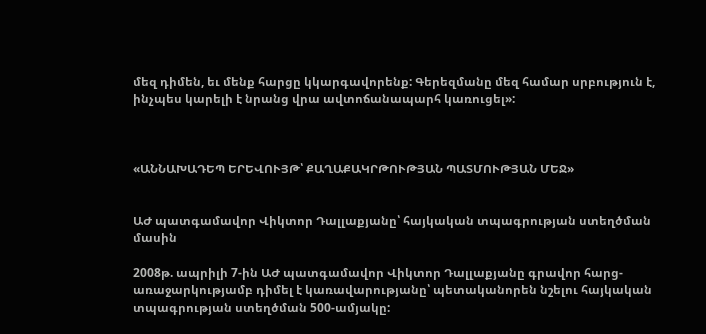մեզ դիմեն, եւ մենք հարցը կկարգավորենք: Գերեզմանը մեզ համար սրբություն է, ինչպես կարելի է նրանց վրա ավտոճանապարհ կառուցել»:



«ԱՆՆԱԽԱԴԵՊ ԵՐԵՎՈՒՅԹ՝ ՔԱՂԱՔԱԿՐԹՈՒԹՅԱՆ ՊԱՏՄՈՒԹՅԱՆ ՄԵՋ»


ԱԺ պատգամավոր Վիկտոր Դալլաքյանը՝ հայկական տպագրության ստեղծման մասին

2008թ. ապրիլի 7-ին ԱԺ պատգամավոր Վիկտոր Դալլաքյանը գրավոր հարց-առաջարկությամբ դիմել է կառավարությանը՝ պետականորեն նշելու հայկական տպագրության ստեղծման 500-ամյակը: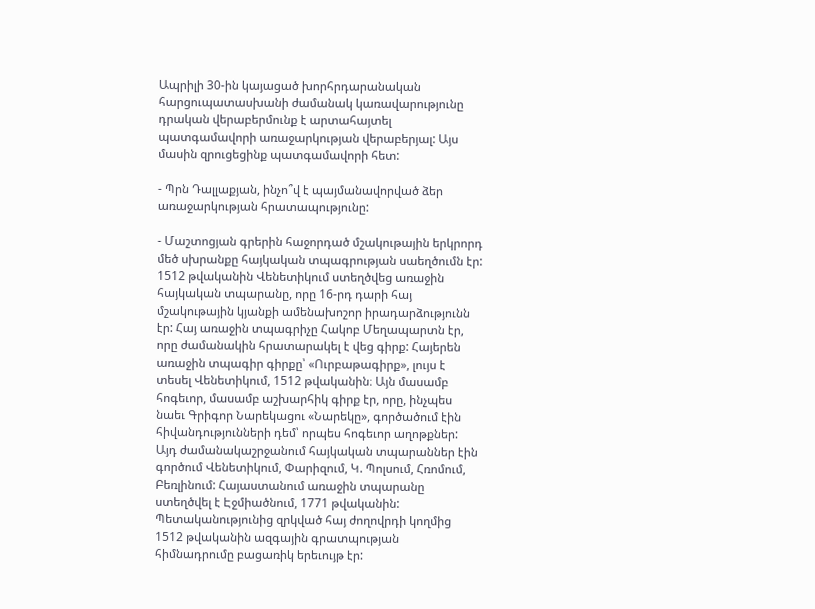Ապրիլի 30-ին կայացած խորհրդարանական հարցուպատասխանի ժամանակ կառավարությունը դրական վերաբերմունք է արտահայտել պատգամավորի առաջարկության վերաբերյալ: Այս մասին զրուցեցինք պատգամավորի հետ:

- Պրն Դալլաքյան, ինչո՞վ է պայմանավորված ձեր առաջարկության հրատապությունը:

- Մաշտոցյան գրերին հաջորդած մշակութային երկրորդ մեծ սխրանքը հայկական տպագրության սաեղծումն էր: 1512 թվականին Վենետիկում ստեղծվեց առաջին հայկական տպարանը, որը 16-րդ դարի հայ մշակութային կյանքի ամենախոշոր իրադարձությունն էր: Հայ առաջին տպագրիչը Հակոբ Մեղապարտն էր, որը ժամանակին հրատարակել է վեց գիրք: Հայերեն առաջին տպագիր գիրքը՝ «Ուրբաթագիրք», լույս է տեսել Վենետիկում, 1512 թվականին։ Այն մասամբ հոգեւոր, մասամբ աշխարհիկ գիրք էր, որը, ինչպես նաեւ Գրիգոր Նարեկացու «Նարեկը», գործածում էին հիվանդությունների դեմ՝ որպես հոգեւոր աղոթքներ: Այդ ժամանակաշրջանում հայկական տպարաններ էին գործում Վենետիկում, Փարիզում, Կ. Պոլսում, Հռոմում, Բեռլինում: Հայաստանում առաջին տպարանը ստեղծվել է Էջմիածնում, 1771 թվականին: Պետականությունից զրկված հայ ժողովրդի կողմից 1512 թվականին ազգային գրատպության հիմնադրումը բացառիկ երեւույթ էր: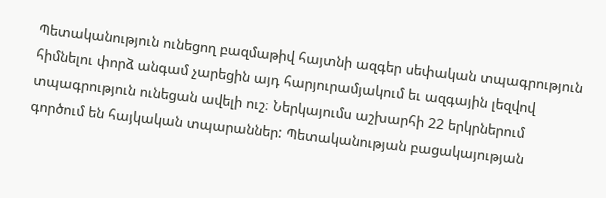Պետականություն ունեցող բազմաթիվ հայտնի ազգեր սեփական տպագրություն հիմնելու փորձ անգամ չարեցին այդ հարյուրամյակում եւ ազգային լեզվով տպագրություն ունեցան ավելի ուշ։ Ներկայումս աշխարհի 22 երկրներում գործում են հայկական տպարաններ: Պետականության բացակայության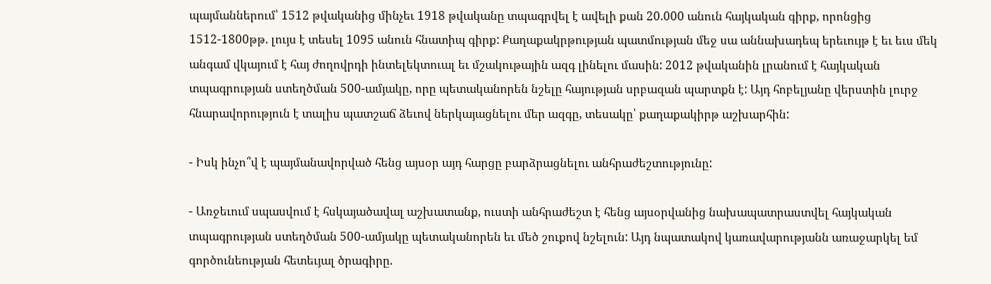պայմաններում՝ 1512 թվականից մինչեւ 1918 թվականը տպագրվել է ավելի քան 20.000 անուն հայկական գիրք, որոնցից 1512-1800թթ. լույս է տեսել 1095 անուն հնատիպ գիրք: Քաղաքակրթության պատմության մեջ սա աննախադեպ երեւույթ է եւ եւս մեկ անգամ վկայում է հայ ժողովրդի ինտելեկտուալ եւ մշակութային ազգ լինելու մասին: 2012 թվականին լրանում է հայկական տպագրության ստեղծման 500-ամյակը, որը պետականորեն նշելը հայության սրբազան պարտքն է: Այդ հոբելյանը վերստին լուրջ հնարավորություն է տալիս պատշաճ ձեւով ներկայացնելու մեր ազգը, տեսակը՝ քաղաքակիրթ աշխարհին:

- Իսկ ինչո՞վ է պայմանավորված հենց այսօր այդ հարցը բարձրացնելու անհրաժեշտությունը:

- Առջեւում սպասվում է հսկայածավալ աշխատանք, ուստի անհրաժեշտ է հենց այսօրվանից նախապատրաստվել հայկական տպագրության ստեղծման 500-ամյակը պետականորեն եւ մեծ շուքով նշելուն: Այդ նպատակով կառավարությանն առաջարկել եմ գործունեության հետեւյալ ծրագիրը.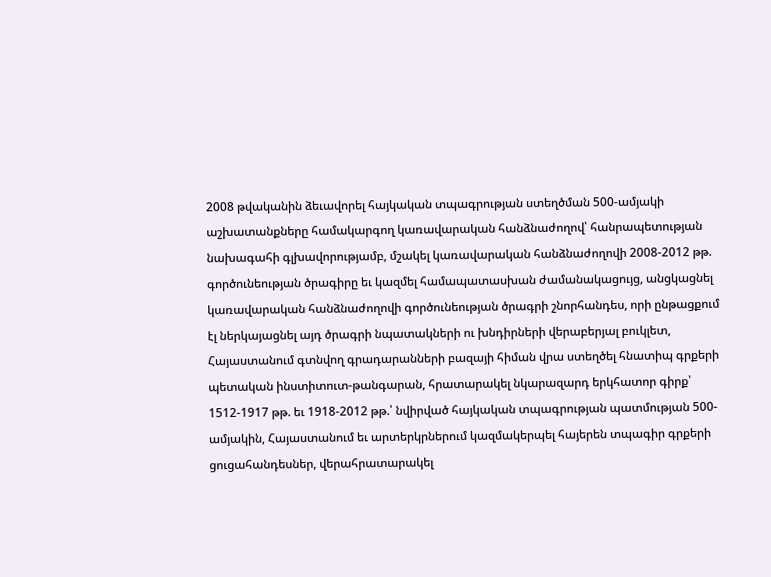2008 թվականին ձեւավորել հայկական տպագրության ստեղծման 500-ամյակի աշխատանքները համակարգող կառավարական հանձնաժողով՝ հանրապետության նախագահի գլխավորությամբ, մշակել կառավարական հանձնաժողովի 2008-2012 թթ. գործունեության ծրագիրը եւ կազմել համապատասխան ժամանակացույց, անցկացնել կառավարական հանձնաժողովի գործունեության ծրագրի շնորհանդես, որի ընթացքում էլ ներկայացնել այդ ծրագրի նպատակների ու խնդիրների վերաբերյալ բուկլետ, Հայաստանում գտնվող գրադարանների բազայի հիման վրա ստեղծել հնատիպ գրքերի պետական ինստիտուտ-թանգարան, հրատարակել նկարազարդ երկհատոր գիրք՝ 1512-1917 թթ. եւ 1918-2012 թթ.՝ նվիրված հայկական տպագրության պատմության 500-ամյակին, Հայաստանում եւ արտերկրներում կազմակերպել հայերեն տպագիր գրքերի ցուցահանդեսներ, վերահրատարակել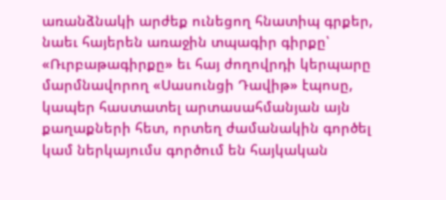առանձնակի արժեք ունեցող հնատիպ գրքեր, նաեւ հայերեն առաջին տպագիր գիրքը՝ «Ռւրբաթագիրքը» եւ հայ ժողովրդի կերպարը մարմնավորող «Սասունցի Դավիթ» էպոսը, կապեր հաստատել արտասահմանյան այն քաղաքների հետ, որտեղ ժամանակին գործել կամ ներկայումս գործում են հայկական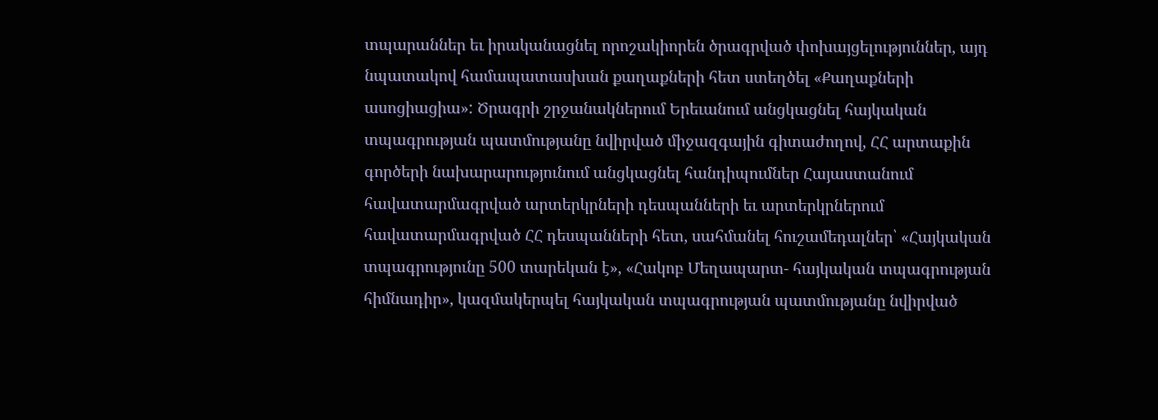տպարաններ եւ իրականացնել որոշակիորեն ծրագրված փոխայցելություններ, այդ նպատակով համապատասխան քաղաքների հետ ստեղծել «Քաղաքների ասոցիացիա»: Ծրագրի շրջանակներում Երեւանում անցկացնել հայկական տպագրության պատմությանը նվիրված միջազգային գիտաժողով, ՀՀ արտաքին գործերի նախարարությունում անցկացնել հանդիպումներ Հայաստանում հավատարմագրված արտերկրների դեսպանների եւ արտերկրներում հավատարմագրված ՀՀ դեսպանների հետ, սահմանել հուշամեդալներ՝ «Հայկական տպագրությունը 500 տարեկան է», «Հակոբ Մեղապարտ- հայկական տպագրության հիմնադիր», կազմակերպել հայկական տպագրության պատմությանը նվիրված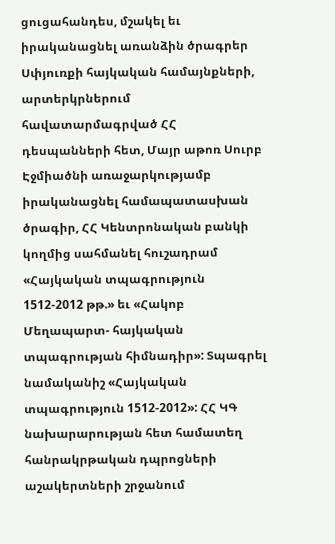ցուցահանդես, մշակել եւ իրականացնել առանձին ծրագրեր Սփյուռքի հայկական համայնքների, արտերկրներում հավատարմագրված ՀՀ դեսպանների հետ, Մայր աթոռ Սուրբ Էջմիածնի առաջարկությամբ իրականացնել համապատասխան ծրագիր, ՀՀ Կենտրոնական բանկի կողմից սահմանել հուշադրամ «Հայկական տպագրություն 1512-2012 թթ.» եւ «Հակոբ Մեղապարտ- հայկական տպագրության հիմնադիր»: Տպագրել նամականիշ «Հայկական տպագրություն 1512-2012»: ՀՀ ԿԳ նախարարության հետ համատեղ հանրակրթական դպրոցների աշակերտների շրջանում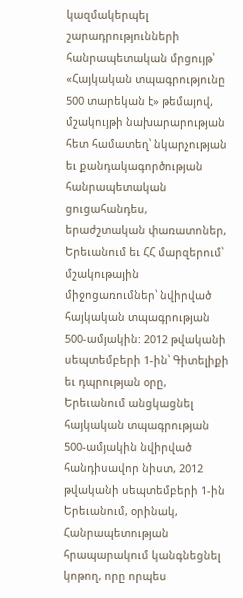կազմակերպել շարադրությունների հանրապետական մրցույթ՝ «Հայկական տպագրությունը 500 տարեկան է» թեմայով, մշակույթի նախարարության հետ համատեղ՝ նկարչության եւ քանդակագործության հանրապետական ցուցահանդես, երաժշտական փառատոներ, Երեւանում եւ ՀՀ մարզերում՝ մշակութային միջոցառումներ՝ նվիրված հայկական տպագրության 500-ամյակին: 2012 թվականի սեպտեմբերի 1-ին՝ Գիտելիքի եւ դպրության օրը, Երեւանում անցկացնել հայկական տպագրության 500-ամյակին նվիրված հանդիսավոր նիստ, 2012 թվականի սեպտեմբերի 1-ին Երեւանում, օրինակ, Հանրապետության հրապարակում կանգնեցնել կոթող, որը որպես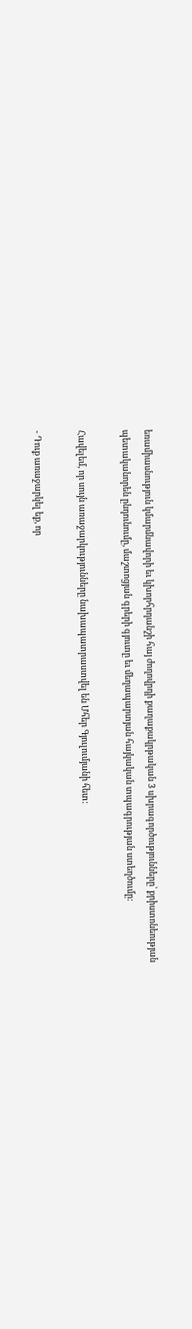եռամիասնություն կմարմնավորի եւ կխորհրդանշի հայ ժողովրդի քաղաքակրթական 3 սխրագործությունները՝ քրիստոնեության պետականորեն ընդունումը, մաշտոցյան գրերի գյուտը եւ մեղապարտյան հայկական տպագրության ստեղծումը:

Հավելեմ, որ սույն առաջարկությունները նախապատրաստվել են Մհեր Գյուլումյանի հետ:

- Դուք առաջարկել եք, որ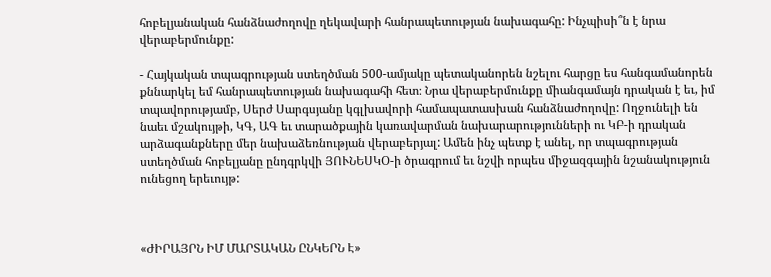հոբելյանական հանձնաժողովը ղեկավարի հանրապետության նախագահը: Ինչպիսի՞ն է նրա վերաբերմունքը:

- Հայկական տպագրության ստեղծման 500-ամյակը պետականորեն նշելու հարցը ես հանգամանորեն քննարկել եմ հանրապետության նախագահի հետ։ Նրա վերաբերմունքը միանգամայն դրական է եւ, իմ տպավորությամբ, Սերժ Սարգսյանը կգլխավորի համապատասխան հանձնաժողովը: Ողջունելի են նաեւ մշակույթի, ԿԳ, ԱԳ եւ տարածքային կառավարման նախարարությունների ու ԿԲ-ի դրական արձագանքները մեր նախաձեռնության վերաբերյալ: Ամեն ինչ պետք է անել, որ տպագրության ստեղծման հոբելյանը ընդգրկվի ՅՈՒՆԵՍԿՕ-ի ծրագրում եւ նշվի որպես միջազգային նշանակություն ունեցող երեւույթ:



«ԺԻՐԱՅՐՆ ԻՄ ՄԱՐՏԱԿԱՆ ԸՆԿԵՐՆ Է»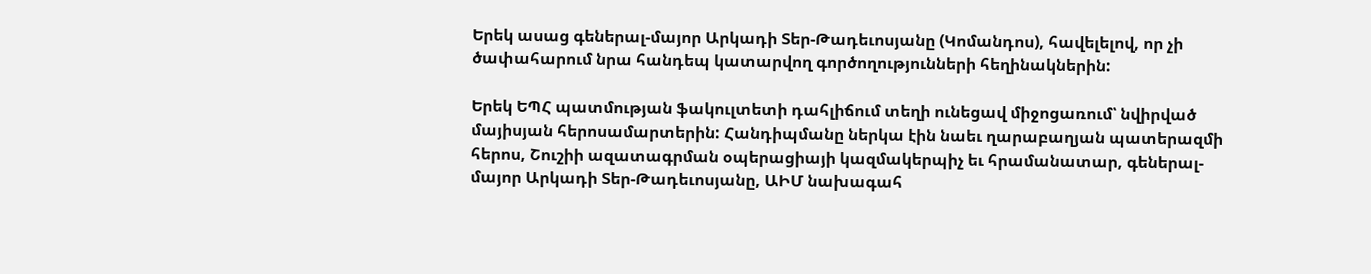Երեկ ասաց գեներալ-մայոր Արկադի Տեր-Թադեւոսյանը (Կոմանդոս), հավելելով, որ չի ծափահարում նրա հանդեպ կատարվող գործողությունների հեղինակներին:

Երեկ ԵՊՀ պատմության ֆակուլտետի դահլիճում տեղի ունեցավ միջոցառում՝ նվիրված մայիսյան հերոսամարտերին: Հանդիպմանը ներկա էին նաեւ ղարաբաղյան պատերազմի հերոս, Շուշիի ազատագրման օպերացիայի կազմակերպիչ եւ հրամանատար, գեներալ-մայոր Արկադի Տեր-Թադեւոսյանը, ԱԻՄ նախագահ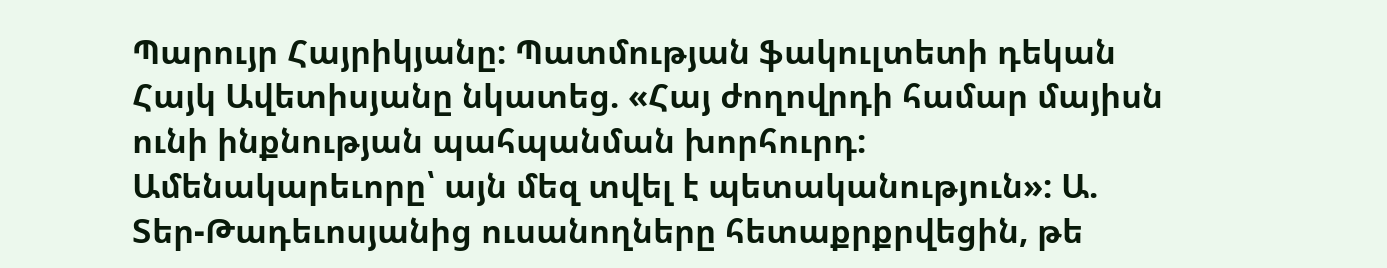Պարույր Հայրիկյանը: Պատմության ֆակուլտետի դեկան Հայկ Ավետիսյանը նկատեց. «Հայ ժողովրդի համար մայիսն ունի ինքնության պահպանման խորհուրդ: Ամենակարեւորը՝ այն մեզ տվել է պետականություն»: Ա. Տեր-Թադեւոսյանից ուսանողները հետաքրքրվեցին, թե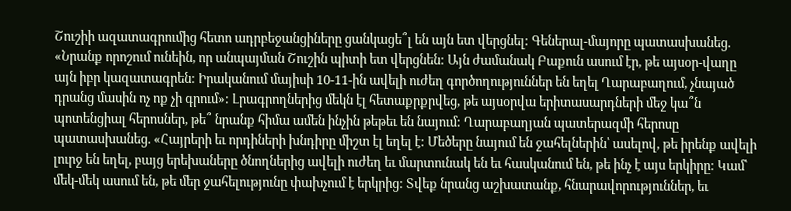Շուշիի ազատագրումից հետո ադրբեջանցիները ցանկացե՞լ են այն ետ վերցնել: Գեներալ-մայորը պատասխանեց. «Նրանք որոշում ունեին, որ անպայման Շուշին պիտի ետ վերցնեն: Այն ժամանակ Բաքուն ասում էր, թե այսօր-վաղը այն իբր կազատագրեն: Իրականում մայիսի 10-11-ին ավելի ուժեղ գործողություններ են եղել Ղարաբաղում, չնայած դրանց մասին ոչ ոք չի գրում»: Լրագրողներից մեկն էլ հետաքրքրվեց, թե այսօրվա երիտասարդների մեջ կա՞ն պոտենցիալ հերոսներ, թե՞ նրանք հիմա ամեն ինչին թեթեւ են նայում: Ղարաբաղյան պատերազմի հերոսը պատասխանեց. «Հայրերի եւ որդիների խնդիրը միշտ էլ եղել է: Մեծերը նայում են ջահելներին՝ ասելով, թե իրենք ավելի լուրջ են եղել, բայց երեխաները ծնողներից ավելի ուժեղ եւ մարտունակ են եւ հասկանում են, թե ինչ է այս երկիրը: Կամ՝ մեկ-մեկ ասում են, թե մեր ջահելությունը փախչում է երկրից: Տվեք նրանց աշխատանք, հնարավորություններ, եւ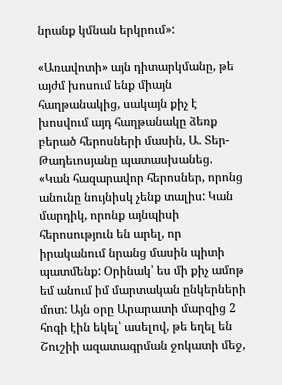նրանք կմնան երկրում»:

«Առավոտի» այն դիտարկմանը, թե այժմ խոսում ենք միայն հաղթանակից, սակայն քիչ է խոսվում այդ հաղթանակը ձեռք բերած հերոսների մասին, Ա. Տեր-Թադեւոսյանը պատասխանեց. «Կան հազարավոր հերոսներ, որոնց անունը նույնիսկ չենք տալիս: Կան մարդիկ, որոնք այնպիսի հերոսություն են արել, որ իրականում նրանց մասին պիտի պատմենք: Օրինակ՝ ես մի քիչ ամոթ եմ անում իմ մարտական ընկերների մոտ: Այն օրը Արարատի մարզից 2 հոգի էին եկել՝ ասելով, թե եղել են Շուշիի ազատագրման ջոկատի մեջ,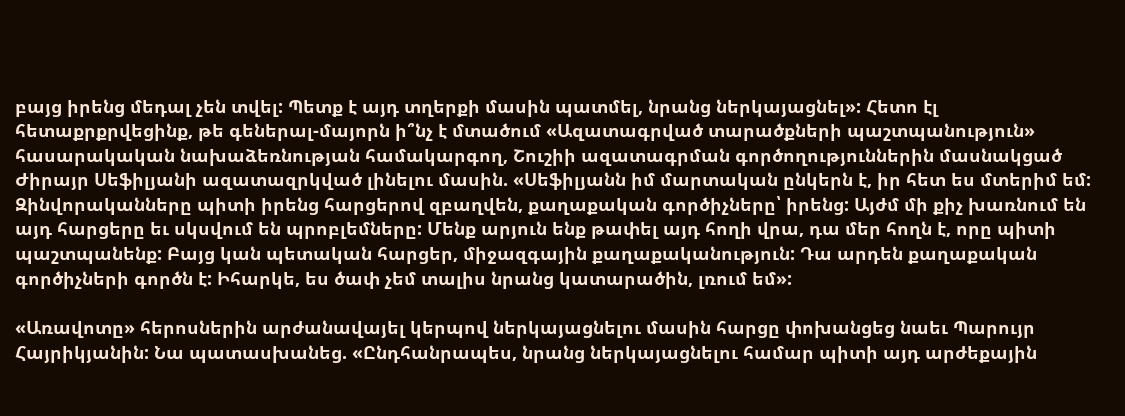բայց իրենց մեդալ չեն տվել: Պետք է այդ տղերքի մասին պատմել, նրանց ներկայացնել»: Հետո էլ հետաքրքրվեցինք, թե գեներալ-մայորն ի՞նչ է մտածում «Ազատագրված տարածքների պաշտպանություն» հասարակական նախաձեռնության համակարգող, Շուշիի ազատագրման գործողություններին մասնակցած Ժիրայր Սեֆիլյանի ազատազրկված լինելու մասին. «Սեֆիլյանն իմ մարտական ընկերն է, իր հետ ես մտերիմ եմ: Զինվորականները պիտի իրենց հարցերով զբաղվեն, քաղաքական գործիչները՝ իրենց: Այժմ մի քիչ խառնում են այդ հարցերը եւ սկսվում են պրոբլեմները: Մենք արյուն ենք թափել այդ հողի վրա, դա մեր հողն է, որը պիտի պաշտպանենք: Բայց կան պետական հարցեր, միջազգային քաղաքականություն: Դա արդեն քաղաքական գործիչների գործն է: Իհարկե, ես ծափ չեմ տալիս նրանց կատարածին, լռում եմ»:

«Առավոտը» հերոսներին արժանավայել կերպով ներկայացնելու մասին հարցը փոխանցեց նաեւ Պարույր Հայրիկյանին: Նա պատասխանեց. «Ընդհանրապես, նրանց ներկայացնելու համար պիտի այդ արժեքային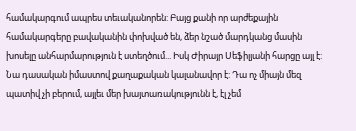համակարգում ապրես տեւականորեն: Բայց քանի որ արժեքային համակարգերը բավականին փոխված են, ձեր նշած մարդկանց մասին խոսելը անհարմարություն է ստեղծում... Իսկ Ժիրայր Սեֆիլյանի հարցը այլ է: Նա դասական իմաստով քաղաքական կալանավոր է: Դա ոչ միայն մեզ պատիվ չի բերում, այլեւ մեր խայտառակությունն է, էլ չեմ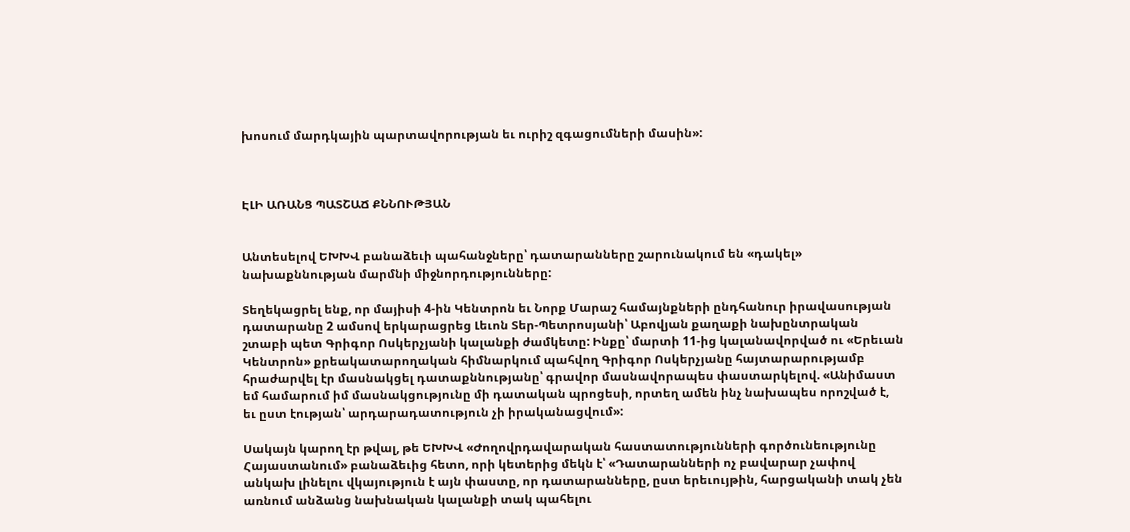խոսում մարդկային պարտավորության եւ ուրիշ զգացումների մասին»:



ԷԼԻ ԱՌԱՆՑ ՊԱՏՇԱՃ ՔՆՆՈՒԹՅԱՆ


Անտեսելով ԵԽԽՎ բանաձեւի պահանջները՝ դատարանները շարունակում են «դակել» նախաքննության մարմնի միջնորդությունները:

Տեղեկացրել ենք, որ մայիսի 4-ին Կենտրոն եւ Նորք Մարաշ համայնքների ընդհանուր իրավասության դատարանը 2 ամսով երկարացրեց Լեւոն Տեր-Պետրոսյանի՝ Աբովյան քաղաքի նախընտրական շտաբի պետ Գրիգոր Ոսկերչյանի կալանքի ժամկետը: Ինքը՝ մարտի 11-ից կալանավորված ու «Երեւան Կենտրոն» քրեակատարողական հիմնարկում պահվող Գրիգոր Ոսկերչյանը հայտարարությամբ հրաժարվել էր մասնակցել դատաքննությանը՝ գրավոր մասնավորապես փաստարկելով. «Անիմաստ եմ համարում իմ մասնակցությունը մի դատական պրոցեսի, որտեղ ամեն ինչ նախապես որոշված է, եւ ըստ էության՝ արդարադատություն չի իրականացվում»:

Սակայն կարող էր թվալ, թե ԵԽԽՎ «Ժողովրդավարական հաստատությունների գործունեությունը Հայաստանում» բանաձեւից հետո, որի կետերից մեկն է՝ «Դատարանների ոչ բավարար չափով անկախ լինելու վկայություն է այն փաստը, որ դատարանները, ըստ երեւույթին, հարցականի տակ չեն առնում անձանց նախնական կալանքի տակ պահելու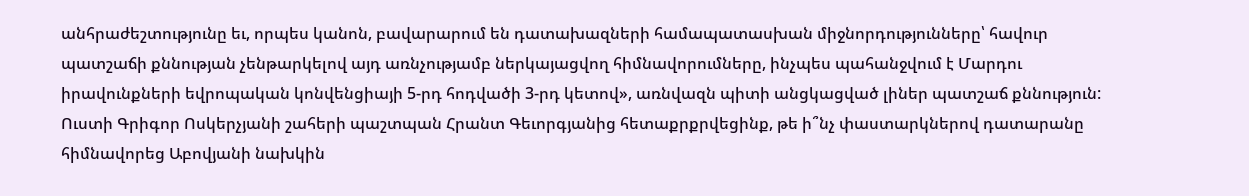անհրաժեշտությունը եւ, որպես կանոն, բավարարում են դատախազների համապատասխան միջնորդությունները՝ հավուր պատշաճի քննության չենթարկելով այդ առնչությամբ ներկայացվող հիմնավորումները, ինչպես պահանջվում է Մարդու իրավունքների եվրոպական կոնվենցիայի 5-րդ հոդվածի 3-րդ կետով», առնվազն պիտի անցկացված լիներ պատշաճ քննություն: Ուստի Գրիգոր Ոսկերչյանի շահերի պաշտպան Հրանտ Գեւորգյանից հետաքրքրվեցինք, թե ի՞նչ փաստարկներով դատարանը հիմնավորեց Աբովյանի նախկին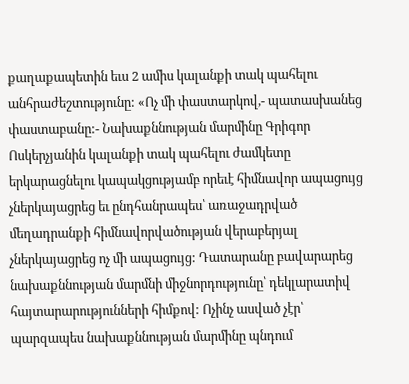քաղաքապետին եւս 2 ամիս կալանքի տակ պահելու անհրաժեշտությունը: «Ոչ մի փաստարկով,- պատասխանեց փաստաբանը:- Նախաքննության մարմինը Գրիգոր Ոսկերչյանին կալանքի տակ պահելու ժամկետը երկարացնելու կապակցությամբ որեւէ հիմնավոր ապացույց չներկայացրեց եւ ընդհանրապես՝ առաջադրված մեղադրանքի հիմնավորվածության վերաբերյալ չներկայացրեց ոչ մի ապացույց: Դատարանը բավարարեց նախաքննության մարմնի միջնորդությունը՝ դեկլարատիվ հայտարարությունների հիմքով: Ոչինչ ասված չէր՝ պարզապես նախաքննության մարմինը պնդում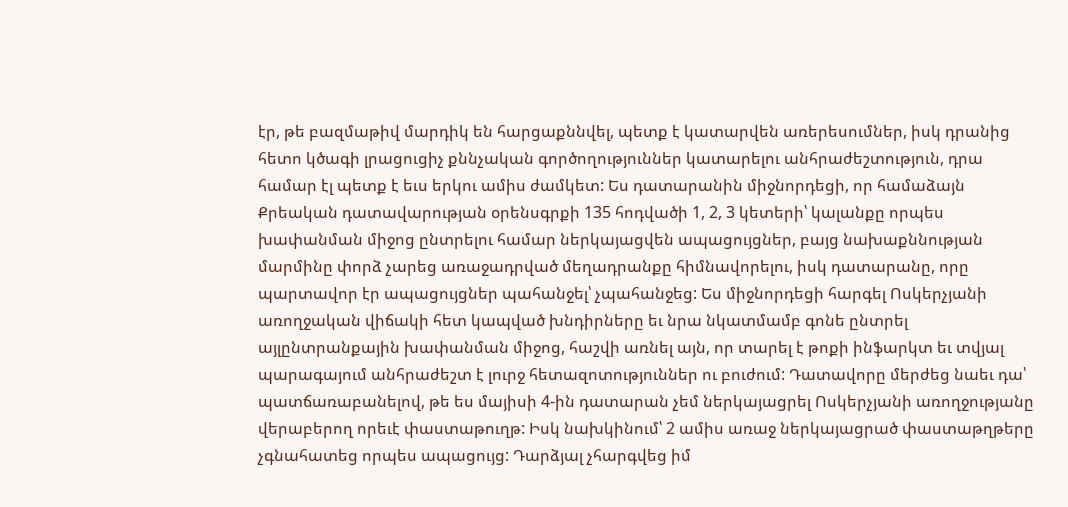էր, թե բազմաթիվ մարդիկ են հարցաքննվել, պետք է կատարվեն առերեսումներ, իսկ դրանից հետո կծագի լրացուցիչ քննչական գործողություններ կատարելու անհրաժեշտություն, դրա համար էլ պետք է եւս երկու ամիս ժամկետ: Ես դատարանին միջնորդեցի, որ համաձայն Քրեական դատավարության օրենսգրքի 135 հոդվածի 1, 2, 3 կետերի՝ կալանքը որպես խափանման միջոց ընտրելու համար ներկայացվեն ապացույցներ, բայց նախաքննության մարմինը փորձ չարեց առաջադրված մեղադրանքը հիմնավորելու, իսկ դատարանը, որը պարտավոր էր ապացույցներ պահանջել՝ չպահանջեց: Ես միջնորդեցի հարգել Ոսկերչյանի առողջական վիճակի հետ կապված խնդիրները եւ նրա նկատմամբ գոնե ընտրել այլընտրանքային խափանման միջոց, հաշվի առնել այն, որ տարել է թոքի ինֆարկտ եւ տվյալ պարագայում անհրաժեշտ է լուրջ հետազոտություններ ու բուժում: Դատավորը մերժեց նաեւ դա՝ պատճառաբանելով, թե ես մայիսի 4-ին դատարան չեմ ներկայացրել Ոսկերչյանի առողջությանը վերաբերող որեւէ փաստաթուղթ: Իսկ նախկինում՝ 2 ամիս առաջ ներկայացրած փաստաթղթերը չգնահատեց որպես ապացույց: Դարձյալ չհարգվեց իմ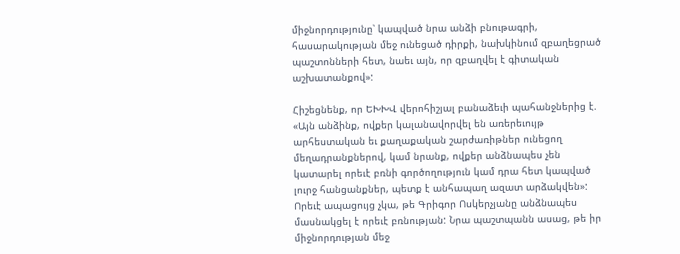միջնորդությունը՝ կապված նրա անձի բնութագրի, հասարակության մեջ ունեցած դիրքի, նախկինում զբաղեցրած պաշտոնների հետ, նաեւ այն, որ զբաղվել է գիտական աշխատանքով»:

Հիշեցնենք, որ ԵԽԽՎ վերոհիշյալ բանաձեւի պահանջներից է. «Այն անձինք, ովքեր կալանավորվել են առերեւույթ արհեստական եւ քաղաքական շարժառիթներ ունեցող մեղադրանքներով, կամ նրանք, ովքեր անձնապես չեն կատարել որեւէ բռնի գործողություն կամ դրա հետ կապված լուրջ հանցանքներ, պետք է անհապաղ ազատ արձակվեն»: Որեւէ ապացույց չկա, թե Գրիգոր Ոսկերչյանը անձնապես մասնակցել է որեւէ բռնության: Նրա պաշտպանն ասաց, թե իր միջնորդության մեջ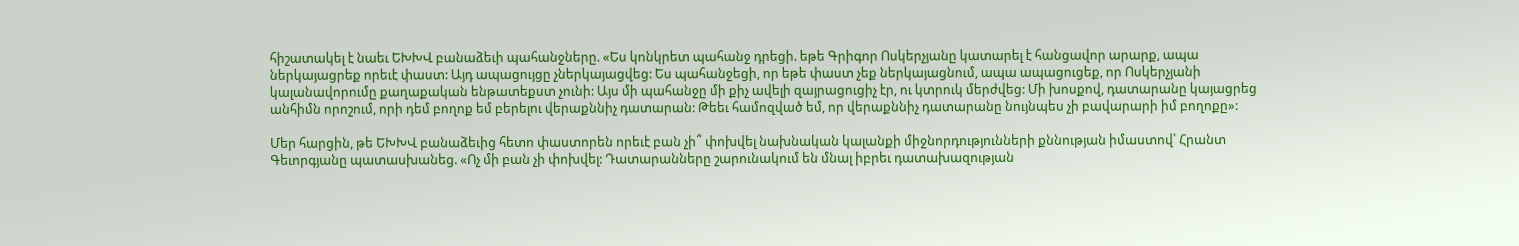հիշատակել է նաեւ ԵԽԽՎ բանաձեւի պահանջները. «Ես կոնկրետ պահանջ դրեցի. եթե Գրիգոր Ոսկերչյանը կատարել է հանցավոր արարք, ապա ներկայացրեք որեւէ փաստ: Այդ ապացույցը չներկայացվեց: Ես պահանջեցի, որ եթե փաստ չեք ներկայացնում, ապա ապացուցեք, որ Ոսկերչյանի կալանավորումը քաղաքական ենթատեքստ չունի: Այս մի պահանջը մի քիչ ավելի զայրացուցիչ էր, ու կտրուկ մերժվեց: Մի խոսքով, դատարանը կայացրեց անհիմն որոշում, որի դեմ բողոք եմ բերելու վերաքննիչ դատարան: Թեեւ համոզված եմ, որ վերաքննիչ դատարանը նույնպես չի բավարարի իմ բողոքը»:

Մեր հարցին, թե ԵԽԽՎ բանաձեւից հետո փաստորեն որեւէ բան չի՞ փոխվել նախնական կալանքի միջնորդությունների քննության իմաստով՝ Հրանտ Գեւորգյանը պատասխանեց. «Ոչ մի բան չի փոխվել: Դատարանները շարունակում են մնալ իբրեւ դատախազության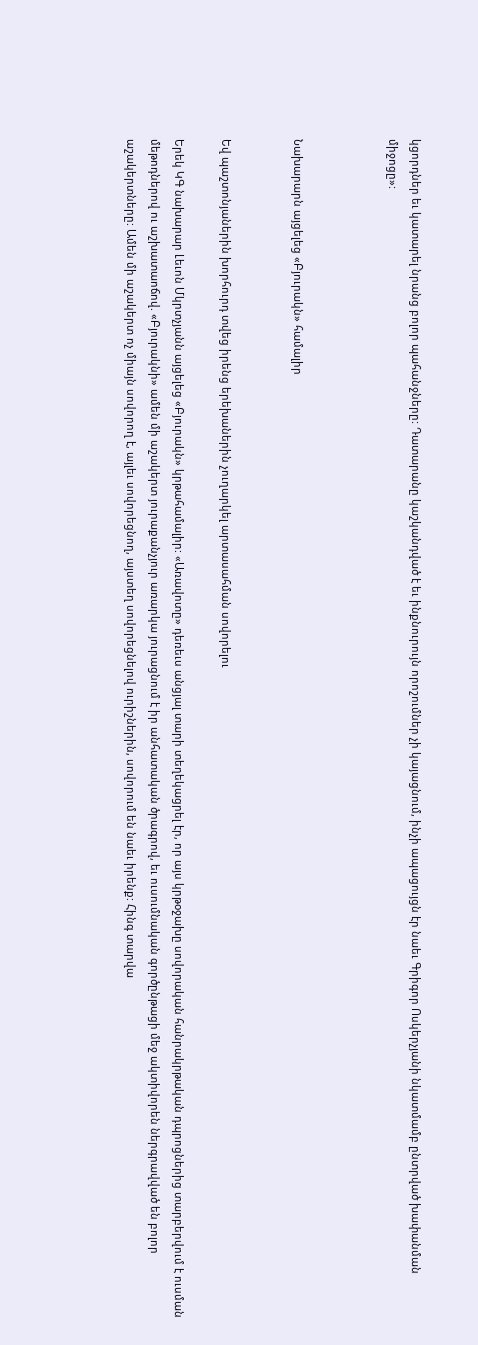կցորդներ եւ կատարել նրանց բոլոր պահանջները: Դատարանը կաշկանդված է եւ ինքնուրույն որոշումներ չի կայացնում, ինչի ապացույցն էր նաեւ Գրիգոր Ոսկերչյանի նկատմամբ ընտրված խափանման միջոցը»:



Նախարարն այցելեց «Բյուրակն» համալիր


Եվ պաշտոնյաներին խորհուրդ տվեց իրենց երեխաներին չուղարկել արտասահման սովորելու

Երեկ ԿԳ նախարար Լեւոն Մկրտչյանն այցելեց «Բյուրակն» կրթահամալիր: «Առավոտը» դեռեւս անցյալ տարի տեղեկացրել էր, որ այս կրթօջախը սովորական հանրակրթական դպրոցներից տարբերվում է ուսման մեթոդներով ու աշխատաոճով. «Բյուրակնի» ամեն մի աշակերտ յուրաքանչյուր առարկա յուրացնում է իր անհատական ծրագրով, եւ ուսումնական գործընթացի մեջ ակտիվորեն ներգրավված են բոլոր աշակերտները: Ամեն մի աշակերտ ոչ միայն սովորող է, այլեւ սովորեցնող, այստեղ սովորեցնելով ուրիշներին, սովորում են նաեւ իրենք: Հինգ տարվա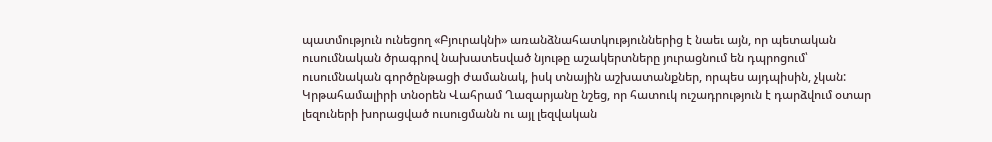պատմություն ունեցող «Բյուրակնի» առանձնահատկություններից է նաեւ այն, որ պետական ուսումնական ծրագրով նախատեսված նյութը աշակերտները յուրացնում են դպրոցում՝ ուսումնական գործընթացի ժամանակ, իսկ տնային աշխատանքներ, որպես այդպիսին, չկան: Կրթահամալիրի տնօրեն Վահրամ Ղազարյանը նշեց, որ հատուկ ուշադրություն է դարձվում օտար լեզուների խորացված ուսուցմանն ու այլ լեզվական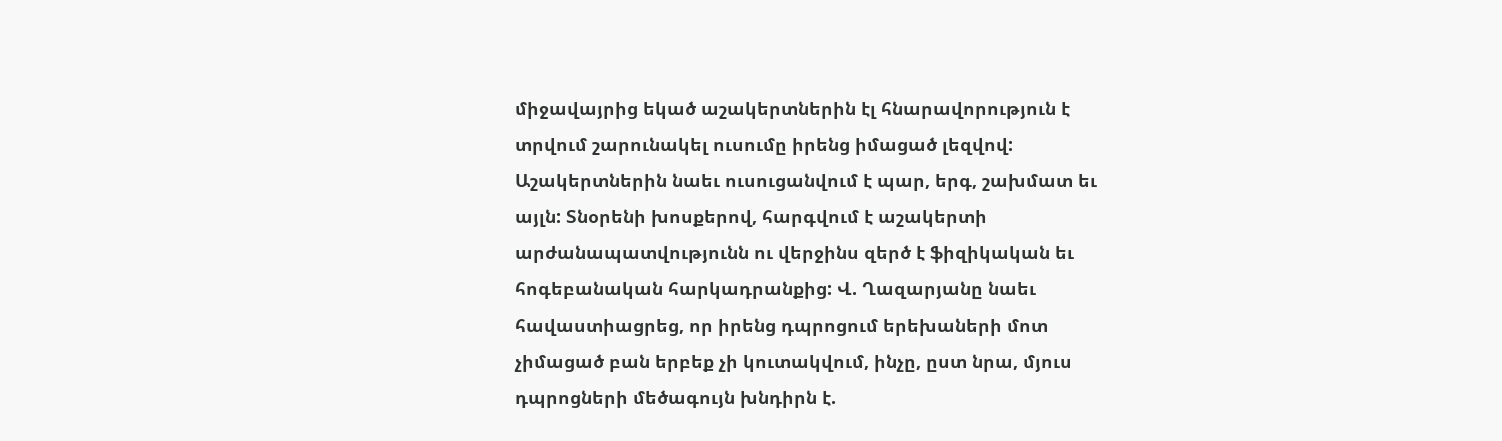միջավայրից եկած աշակերտներին էլ հնարավորություն է տրվում շարունակել ուսումը իրենց իմացած լեզվով: Աշակերտներին նաեւ ուսուցանվում է պար, երգ, շախմատ եւ այլն: Տնօրենի խոսքերով, հարգվում է աշակերտի արժանապատվությունն ու վերջինս զերծ է ֆիզիկական եւ հոգեբանական հարկադրանքից: Վ. Ղազարյանը նաեւ հավաստիացրեց, որ իրենց դպրոցում երեխաների մոտ չիմացած բան երբեք չի կուտակվում, ինչը, ըստ նրա, մյուս դպրոցների մեծագույն խնդիրն է.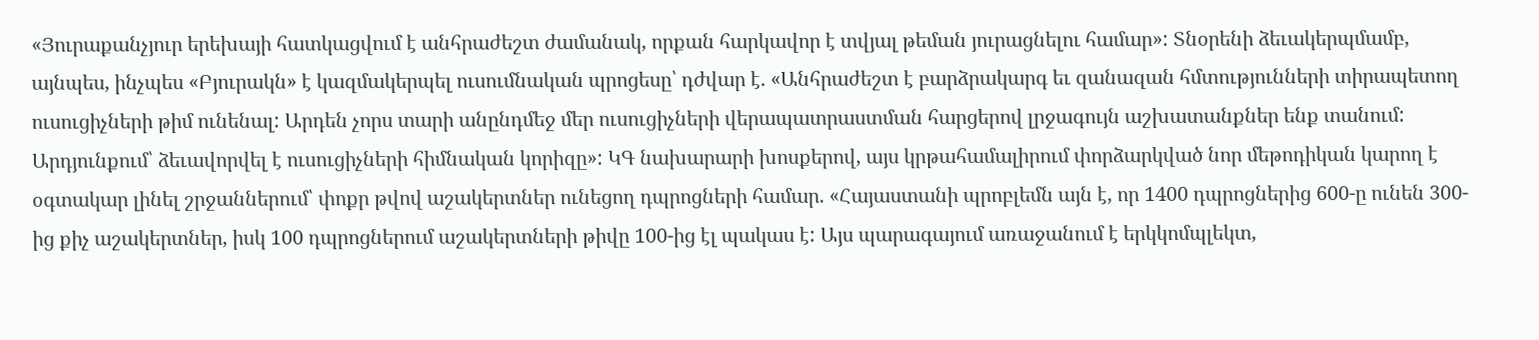«Յուրաքանչյուր երեխայի հատկացվում է անհրաժեշտ ժամանակ, որքան հարկավոր է տվյալ թեման յուրացնելու համար»: Տնօրենի ձեւակերպմամբ, այնպես, ինչպես «Բյուրակն» է կազմակերպել ուսումնական պրոցեսը՝ դժվար է. «Անհրաժեշտ է բարձրակարգ եւ զանազան հմտությունների տիրապետող ուսուցիչների թիմ ունենալ: Արդեն չորս տարի անընդմեջ մեր ուսուցիչների վերապատրաստման հարցերով լրջագույն աշխատանքներ ենք տանում: Արդյունքում՝ ձեւավորվել է ուսուցիչների հիմնական կորիզը»: ԿԳ նախարարի խոսքերով, այս կրթահամալիրում փորձարկված նոր մեթոդիկան կարող է օգտակար լինել շրջաններում՝ փոքր թվով աշակերտներ ունեցող դպրոցների համար. «Հայաստանի պրոբլեմն այն է, որ 1400 դպրոցներից 600-ը ունեն 300-ից քիչ աշակերտներ, իսկ 100 դպրոցներում աշակերտների թիվը 100-ից էլ պակաս է: Այս պարագայում առաջանում է երկկոմպլեկտ,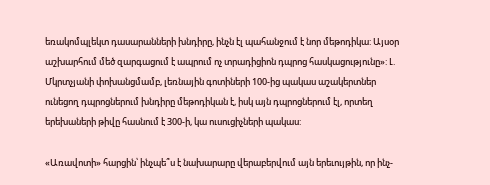եռակոմպլեկտ դասարանների խնդիրը, ինչն էլ պահանջում է նոր մեթոդիկա: Այսօր աշխարհում մեծ զարգացում է ապրում ոչ տրադիցիոն դպրոց հասկացությունը»: Լ. Մկրտչյանի փոխանցմամբ, լեռնային գոտիների 100-ից պակաս աշակերտներ ունեցող դպրոցներում խնդիրը մեթոդիկան է, իսկ այն դպրոցներում էլ, որտեղ երեխաների թիվը հասնում է 300-ի, կա ուսուցիչների պակաս:

«Առավոտի» հարցին՝ ինչպե՞ս է նախարարը վերաբերվում այն երեւույթին, որ ինչ-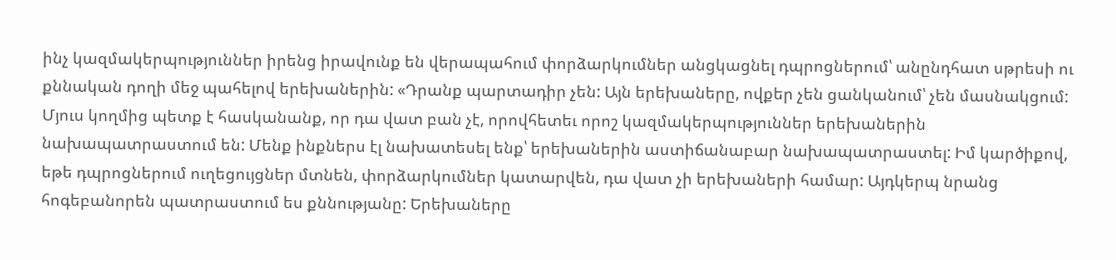ինչ կազմակերպություններ իրենց իրավունք են վերապահում փորձարկումներ անցկացնել դպրոցներում՝ անընդհատ սթրեսի ու քննական դողի մեջ պահելով երեխաներին: «Դրանք պարտադիր չեն: Այն երեխաները, ովքեր չեն ցանկանում՝ չեն մասնակցում: Մյուս կողմից պետք է հասկանանք, որ դա վատ բան չէ, որովհետեւ որոշ կազմակերպություններ երեխաներին նախապատրաստում են: Մենք ինքներս էլ նախատեսել ենք՝ երեխաներին աստիճանաբար նախապատրաստել: Իմ կարծիքով, եթե դպրոցներում ուղեցույցներ մտնեն, փորձարկումներ կատարվեն, դա վատ չի երեխաների համար: Այդկերպ նրանց հոգեբանորեն պատրաստում ես քննությանը: Երեխաները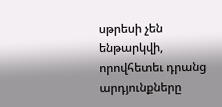սթրեսի չեն ենթարկվի, որովհետեւ դրանց արդյունքները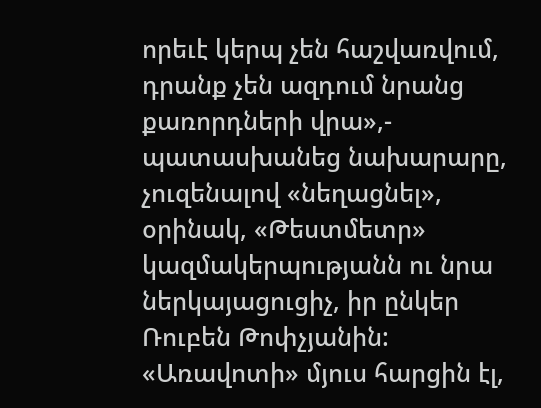որեւէ կերպ չեն հաշվառվում, դրանք չեն ազդում նրանց քառորդների վրա»,- պատասխանեց նախարարը, չուզենալով «նեղացնել», օրինակ, «Թեստմետր» կազմակերպությանն ու նրա ներկայացուցիչ, իր ընկեր Ռուբեն Թոփչյանին: «Առավոտի» մյուս հարցին էլ,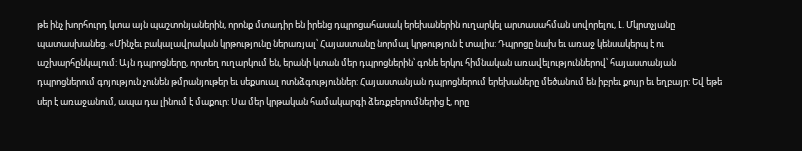թե ինչ խորհուրդ կտա այն պաշտոնյաներին, որոնք մտադիր են իրենց դպրոցահասակ երեխաներին ուղարկել արտասահման սովորելու, Լ. Մկրտչյանը պատասխանեց. «Մինչեւ բակալավրական կրթությունը ներառյալ՝ Հայաստանը նորմալ կրթություն է տալիս: Դպրոցը նախ եւ առաջ կենսակերպ է ու աշխարհընկալում: Այն դպրոցները, որտեղ ուղարկում են, երանի կտան մեր դպրոցներին՝ գոնե երկու հիմնական առավելություններով՝ հայաստանյան դպրոցներում գոյություն չունեն թմրանյութեր եւ սեքսուալ ոտնձգություններ: Հայաստանյան դպրոցներում երեխաները մեծանում են իբրեւ քույր եւ եղբայր: Եվ եթե սեր է առաջանում, ապա դա լինում է մաքուր: Սա մեր կրթական համակարգի ձեռքբերումներից է, որը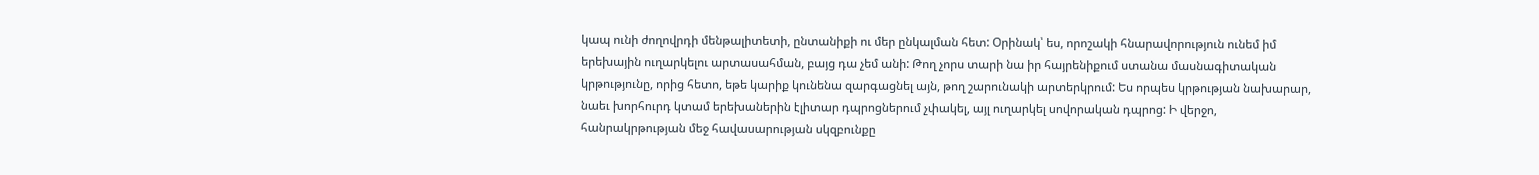կապ ունի ժողովրդի մենթալիտետի, ընտանիքի ու մեր ընկալման հետ: Օրինակ՝ ես, որոշակի հնարավորություն ունեմ իմ երեխային ուղարկելու արտասահման, բայց դա չեմ անի: Թող չորս տարի նա իր հայրենիքում ստանա մասնագիտական կրթությունը, որից հետո, եթե կարիք կունենա զարգացնել այն, թող շարունակի արտերկրում: Ես որպես կրթության նախարար, նաեւ խորհուրդ կտամ երեխաներին էլիտար դպրոցներում չփակել, այլ ուղարկել սովորական դպրոց: Ի վերջո, հանրակրթության մեջ հավասարության սկզբունքը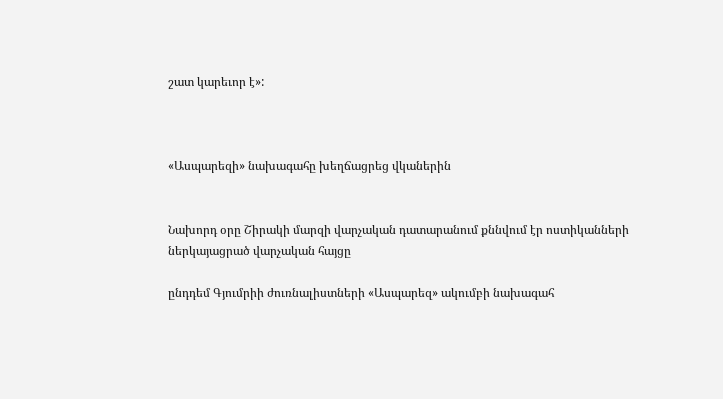շատ կարեւոր է»:



«Ասպարեզի» նախագահը խեղճացրեց վկաներին


Նախորդ օրը Շիրակի մարզի վարչական դատարանում քննվում էր ոստիկանների ներկայացրած վարչական հայցը

ընդդեմ Գյումրիի ժուռնալիստների «Ասպարեզ» ակումբի նախագահ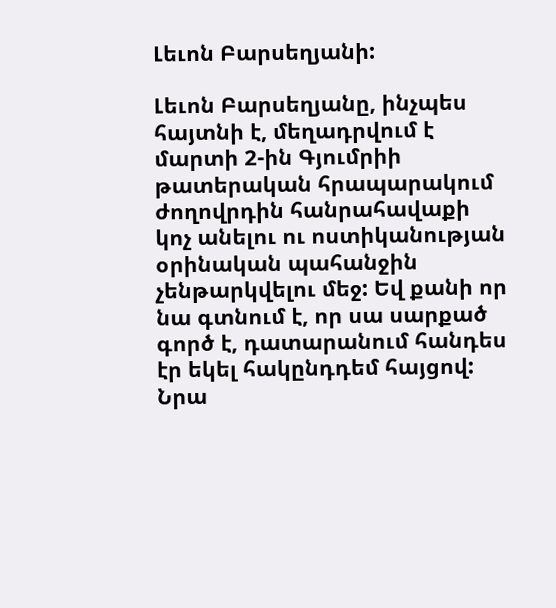Լեւոն Բարսեղյանի:

Լեւոն Բարսեղյանը, ինչպես հայտնի է, մեղադրվում է մարտի 2-ին Գյումրիի թատերական հրապարակում ժողովրդին հանրահավաքի կոչ անելու ու ոստիկանության օրինական պահանջին չենթարկվելու մեջ: Եվ քանի որ նա գտնում է, որ սա սարքած գործ է, դատարանում հանդես էր եկել հակընդդեմ հայցով: Նրա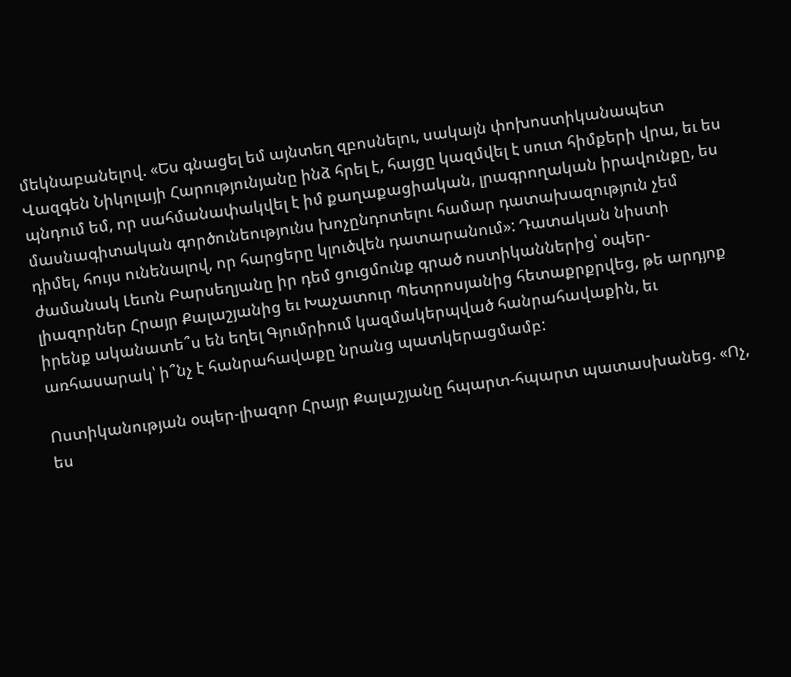մեկնաբանելով. «Ես գնացել եմ այնտեղ զբոսնելու, սակայն փոխոստիկանապետ Վազգեն Նիկոլայի Հարությունյանը ինձ հրել է, հայցը կազմվել է սուտ հիմքերի վրա, եւ ես պնդում եմ, որ սահմանափակվել է իմ քաղաքացիական, լրագրողական իրավունքը, ես մասնագիտական գործունեությունս խոչընդոտելու համար դատախազություն չեմ դիմել, հույս ունենալով, որ հարցերը կլուծվեն դատարանում»: Դատական նիստի ժամանակ Լեւոն Բարսեղյանը իր դեմ ցուցմունք գրած ոստիկաններից՝ օպեր-լիազորներ Հրայր Քալաշյանից եւ Խաչատուր Պետրոսյանից հետաքրքրվեց, թե արդյոք իրենք ականատե՞ս են եղել Գյումրիում կազմակերպված հանրահավաքին, եւ առհասարակ՝ ի՞նչ է հանրահավաքը նրանց պատկերացմամբ:

Ոստիկանության օպեր-լիազոր Հրայր Քալաշյանը հպարտ-հպարտ պատասխանեց. «Ոչ, ես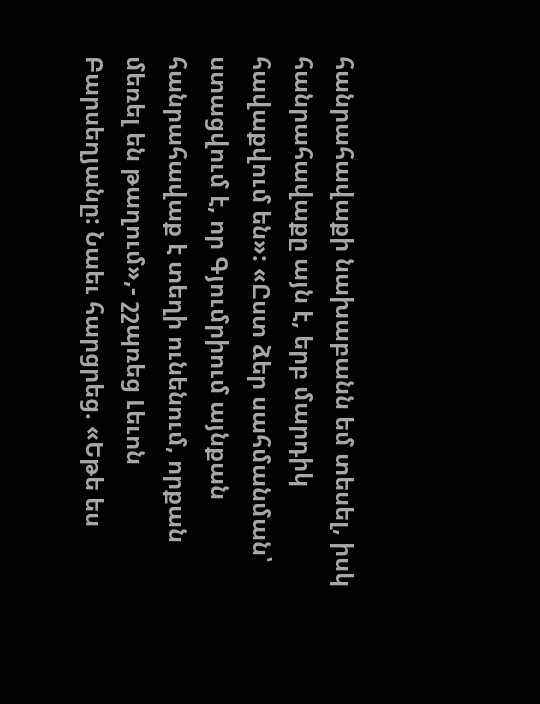հանրահավաքի նախաբանն եմ տեսել, իսկ հանրահավաքը այն է, երբ մարդիկ հավաքվում են»: «Ըստ ձեր սահմանման՝ ստացվում է, որ Գյումրիում այնքան հանրահավաք է տեղի ունենում, որքան մեռել են թաղում»,- շշպռեց Լեւոն Բարսեղյանը: Նաեւ հարցրեց. «Եթե ես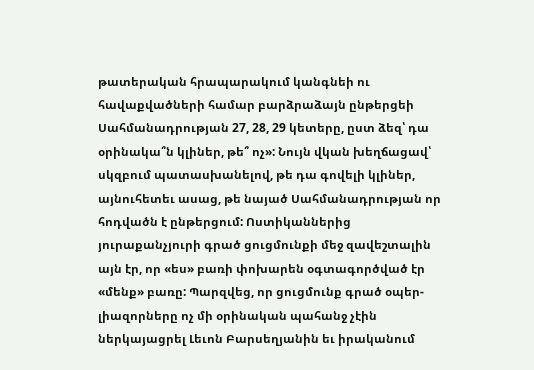թատերական հրապարակում կանգնեի ու հավաքվածների համար բարձրաձայն ընթերցեի Սահմանադրության 27, 28, 29 կետերը, ըստ ձեզ՝ դա օրինակա՞ն կլիներ, թե՞ ոչ»: Նույն վկան խեղճացավ՝ սկզբում պատասխանելով, թե դա գովելի կլիներ, այնուհետեւ ասաց, թե նայած Սահմանադրության որ հոդվածն է ընթերցում: Ոստիկաններից յուրաքանչյուրի գրած ցուցմունքի մեջ զավեշտալին այն էր, որ «ես» բառի փոխարեն օգտագործված էր «մենք» բառը: Պարզվեց, որ ցուցմունք գրած օպեր-լիազորները ոչ մի օրինական պահանջ չէին ներկայացրել Լեւոն Բարսեղյանին եւ իրականում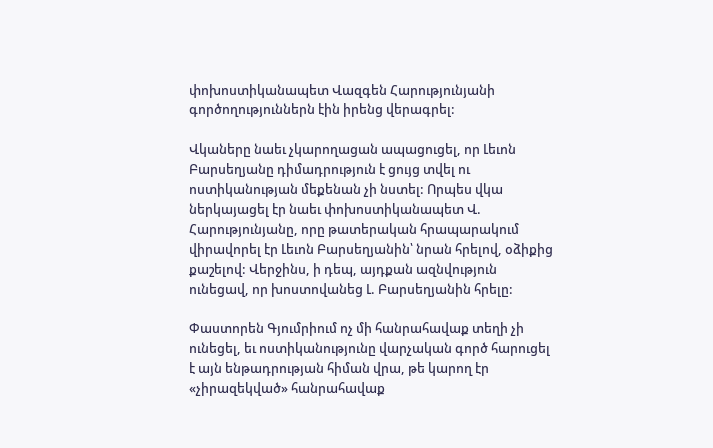փոխոստիկանապետ Վազգեն Հարությունյանի գործողություններն էին իրենց վերագրել:

Վկաները նաեւ չկարողացան ապացուցել, որ Լեւոն Բարսեղյանը դիմադրություն է ցույց տվել ու ոստիկանության մեքենան չի նստել: Որպես վկա ներկայացել էր նաեւ փոխոստիկանապետ Վ. Հարությունյանը, որը թատերական հրապարակում վիրավորել էր Լեւոն Բարսեղյանին՝ նրան հրելով, օձիքից քաշելով: Վերջինս, ի դեպ, այդքան ազնվություն ունեցավ, որ խոստովանեց Լ. Բարսեղյանին հրելը:

Փաստորեն Գյումրիում ոչ մի հանրահավաք տեղի չի ունեցել, եւ ոստիկանությունը վարչական գործ հարուցել է այն ենթադրության հիման վրա, թե կարող էր «չիրազեկված» հանրահավաք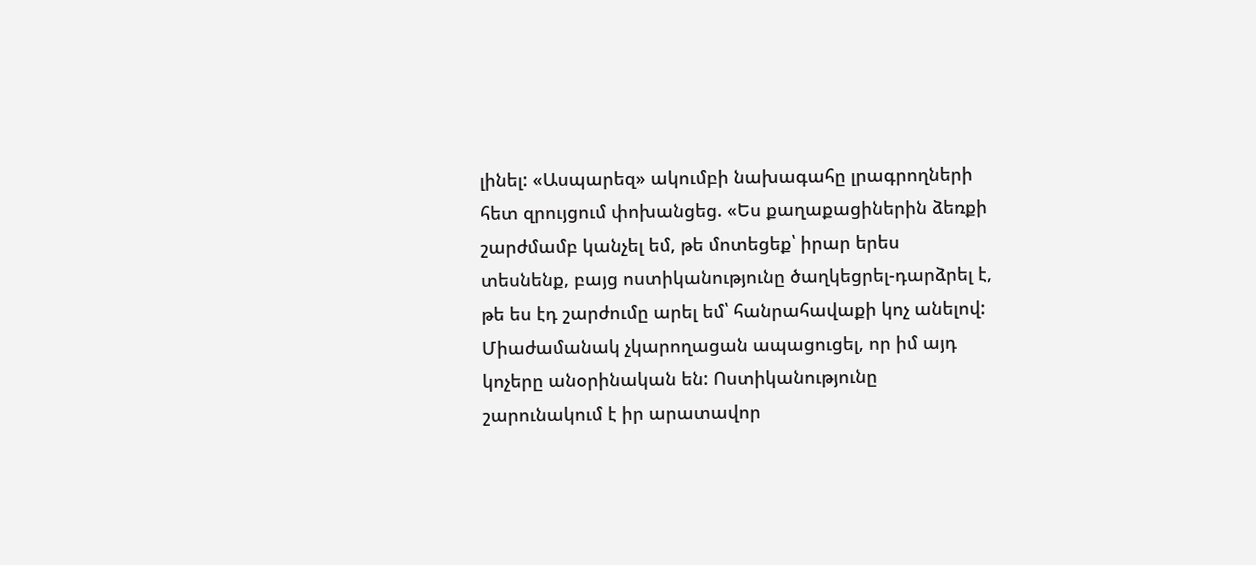լինել: «Ասպարեզ» ակումբի նախագահը լրագրողների հետ զրույցում փոխանցեց. «Ես քաղաքացիներին ձեռքի շարժմամբ կանչել եմ, թե մոտեցեք՝ իրար երես տեսնենք, բայց ոստիկանությունը ծաղկեցրել-դարձրել է, թե ես էդ շարժումը արել եմ՝ հանրահավաքի կոչ անելով: Միաժամանակ չկարողացան ապացուցել, որ իմ այդ կոչերը անօրինական են: Ոստիկանությունը շարունակում է իր արատավոր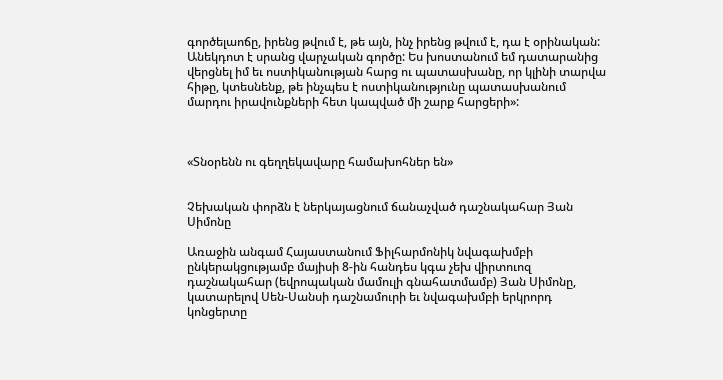գործելաոճը, իրենց թվում է, թե այն, ինչ իրենց թվում է, դա է օրինական: Անեկդոտ է սրանց վարչական գործը: Ես խոստանում եմ դատարանից վերցնել իմ եւ ոստիկանության հարց ու պատասխանը, որ կլինի տարվա հիթը, կտեսնենք, թե ինչպես է ոստիկանությունը պատասխանում մարդու իրավունքների հետ կապված մի շարք հարցերի»:



«Տնօրենն ու գեղղեկավարը համախոհներ են»


Չեխական փորձն է ներկայացնում ճանաչված դաշնակահար Յան Սիմոնը

Առաջին անգամ Հայաստանում Ֆիլհարմոնիկ նվագախմբի ընկերակցությամբ մայիսի 8-ին հանդես կգա չեխ վիրտուոզ դաշնակահար (եվրոպական մամուլի գնահատմամբ) Յան Սիմոնը, կատարելով Սեն-Սանսի դաշնամուրի եւ նվագախմբի երկրորդ կոնցերտը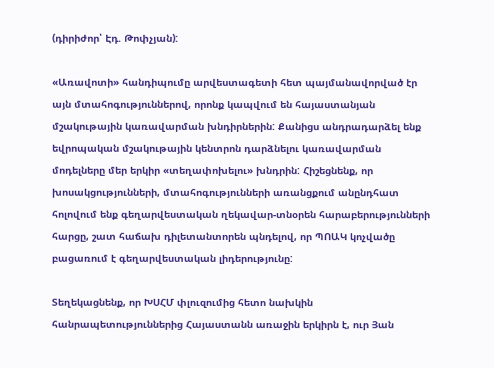(դիրիժոր՝ Էդ. Թոփչյան):

«Առավոտի» հանդիպումը արվեստագետի հետ պայմանավորված էր այն մտահոգություններով, որոնք կապվում են հայաստանյան մշակութային կառավարման խնդիրներին: Քանիցս անդրադարձել ենք եվրոպական մշակութային կենտրոն դարձնելու կառավարման մոդելները մեր երկիր «տեղափոխելու» խնդրին: Հիշեցնենք, որ խոսակցությունների, մտահոգությունների առանցքում անընդհատ հոլովում ենք գեղարվեստական ղեկավար-տնօրեն հարաբերությունների հարցը, շատ հաճախ դիլետանտորեն պնդելով, որ ՊՈԱԿ կոչվածը բացառում է գեղարվեստական լիդերությունը:

Տեղեկացնենք, որ ԽՍՀՄ փլուզումից հետո նախկին հանրապետություններից Հայաստանն առաջին երկիրն է, ուր Յան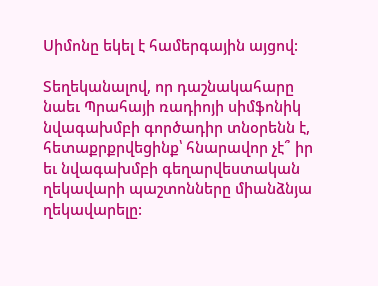Սիմոնը եկել է համերգային այցով:

Տեղեկանալով, որ դաշնակահարը նաեւ Պրահայի ռադիոյի սիմֆոնիկ նվագախմբի գործադիր տնօրենն է, հետաքրքրվեցինք՝ հնարավոր չէ՞ իր եւ նվագախմբի գեղարվեստական ղեկավարի պաշտոնները միանձնյա ղեկավարելը: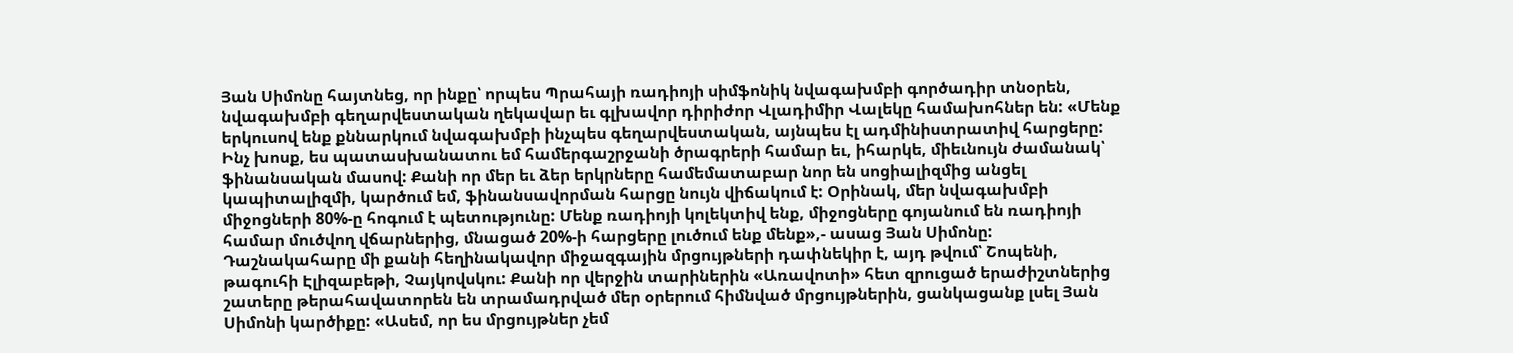Յան Սիմոնը հայտնեց, որ ինքը՝ որպես Պրահայի ռադիոյի սիմֆոնիկ նվագախմբի գործադիր տնօրեն, նվագախմբի գեղարվեստական ղեկավար եւ գլխավոր դիրիժոր Վլադիմիր Վալեկը համախոհներ են: «Մենք երկուսով ենք քննարկում նվագախմբի ինչպես գեղարվեստական, այնպես էլ ադմինիստրատիվ հարցերը: Ինչ խոսք, ես պատասխանատու եմ համերգաշրջանի ծրագրերի համար եւ, իհարկե, միեւնույն ժամանակ՝ ֆինանսական մասով: Քանի որ մեր եւ ձեր երկրները համեմատաբար նոր են սոցիալիզմից անցել կապիտալիզմի, կարծում եմ, ֆինանսավորման հարցը նույն վիճակում է: Օրինակ, մեր նվագախմբի միջոցների 80%-ը հոգում է պետությունը: Մենք ռադիոյի կոլեկտիվ ենք, միջոցները գոյանում են ռադիոյի համար մուծվող վճարներից, մնացած 20%-ի հարցերը լուծում ենք մենք»,- ասաց Յան Սիմոնը: Դաշնակահարը մի քանի հեղինակավոր միջազգային մրցույթների դափնեկիր է, այդ թվում՝ Շոպենի, թագուհի Էլիզաբեթի, Չայկովսկու: Քանի որ վերջին տարիներին «Առավոտի» հետ զրուցած երաժիշտներից շատերը թերահավատորեն են տրամադրված մեր օրերում հիմնված մրցույթներին, ցանկացանք լսել Յան Սիմոնի կարծիքը: «Ասեմ, որ ես մրցույթներ չեմ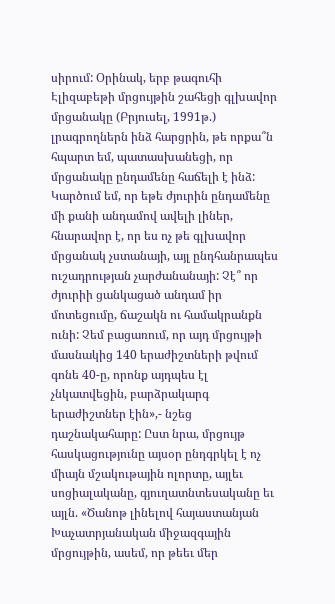սիրում: Օրինակ, երբ թագուհի Էլիզաբեթի մրցույթին շահեցի գլխավոր մրցանակը (Բրյուսել, 1991թ.) լրագրողներն ինձ հարցրին, թե որքա՞ն հպարտ եմ, պատասխանեցի, որ մրցանակը ընդամենը հաճելի է ինձ: Կարծում եմ, որ եթե ժյուրին ընդամենը մի քանի անդամով ավելի լիներ, հնարավոր է, որ ես ոչ թե գլխավոր մրցանակ չստանայի, այլ ընդհանրապես ուշադրության չարժանանայի: Չէ՞ որ ժյուրիի ցանկացած անդամ իր մոտեցումը, ճաշակն ու համակրանքն ունի: Չեմ բացառում, որ այդ մրցույթի մասնակից 140 երաժիշտների թվում գոնե 40-ը, որոնք այդպես էլ չնկատվեցին, բարձրակարգ երաժիշտներ էին»,- նշեց դաշնակահարը: Ըստ նրա, մրցույթ հասկացությունը այսօր ընդգրկել է ոչ միայն մշակութային ոլորտը, այլեւ սոցիալականը, գյուղատնտեսականը եւ այլն. «Ծանոթ լինելով հայաստանյան Խաչատրյանական միջազգային մրցույթին, ասեմ, որ թեեւ մեր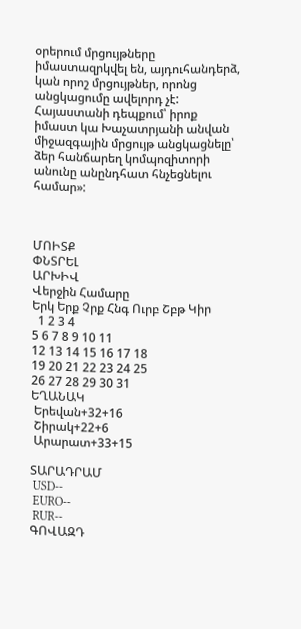օրերում մրցույթները իմաստազրկվել են, այդուհանդերձ, կան որոշ մրցույթներ, որոնց անցկացումը ավելորդ չէ: Հայաստանի դեպքում՝ իրոք իմաստ կա Խաչատրյանի անվան միջազգային մրցույթ անցկացնելը՝ ձեր հանճարեղ կոմպոզիտորի անունը անընդհատ հնչեցնելու համար»:



ՄՈԻՏՔ
ՓՆՏՐԵԼ
ԱՐԽԻՎ
Վերջին Համարը
Երկ Երք Չրք Հնգ Ուրբ Շբթ Կիր
  1 2 3 4
5 6 7 8 9 10 11
12 13 14 15 16 17 18
19 20 21 22 23 24 25
26 27 28 29 30 31
ԵՂԱՆԱԿ
 Երեվան+32+16
 Շիրակ+22+6
 Արարատ+33+15

ՏԱՐԱԴՐԱՄ
 USD--
 EURO--
 RUR--
ԳՈՎԱԶԴ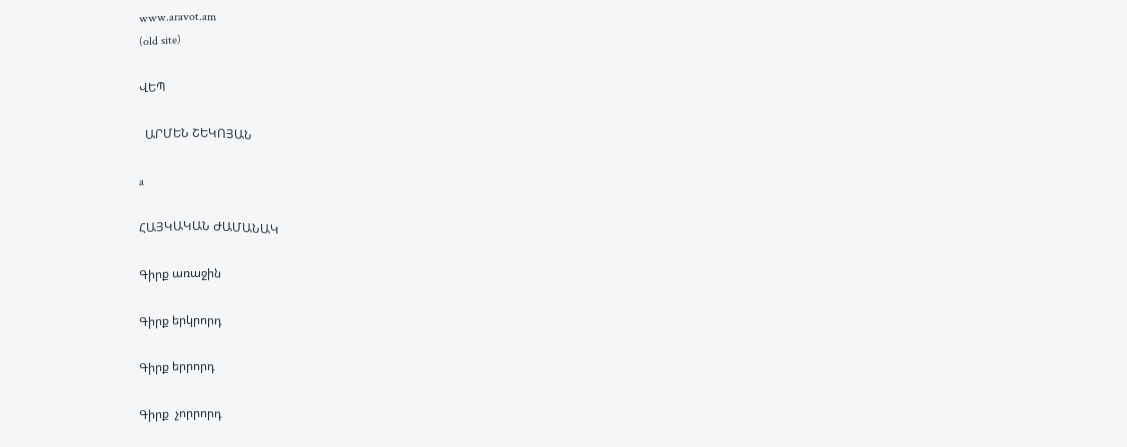www.aravot.am
(old site)

ՎԵՊ

  ԱՐՄԵՆ ՇԵԿՈՅԱՆ

a

ՀԱՅԿԱԿԱՆ ԺԱՄԱՆԱԿ

Գիրք առաջին

Գիրք երկրորդ

Գիրք երրորդ

Գիրք  չորրորդ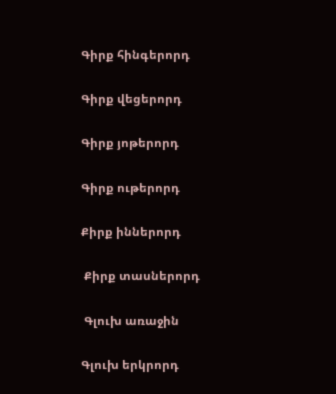Գիրք հինգերորդ

Գիրք վեցերորդ

Գիրք յոթերորդ

Գիրք ութերորդ

Քիրք իններորդ

 Քիրք տասներորդ

 Գլուխ առաջին

Գլուխ երկրորդ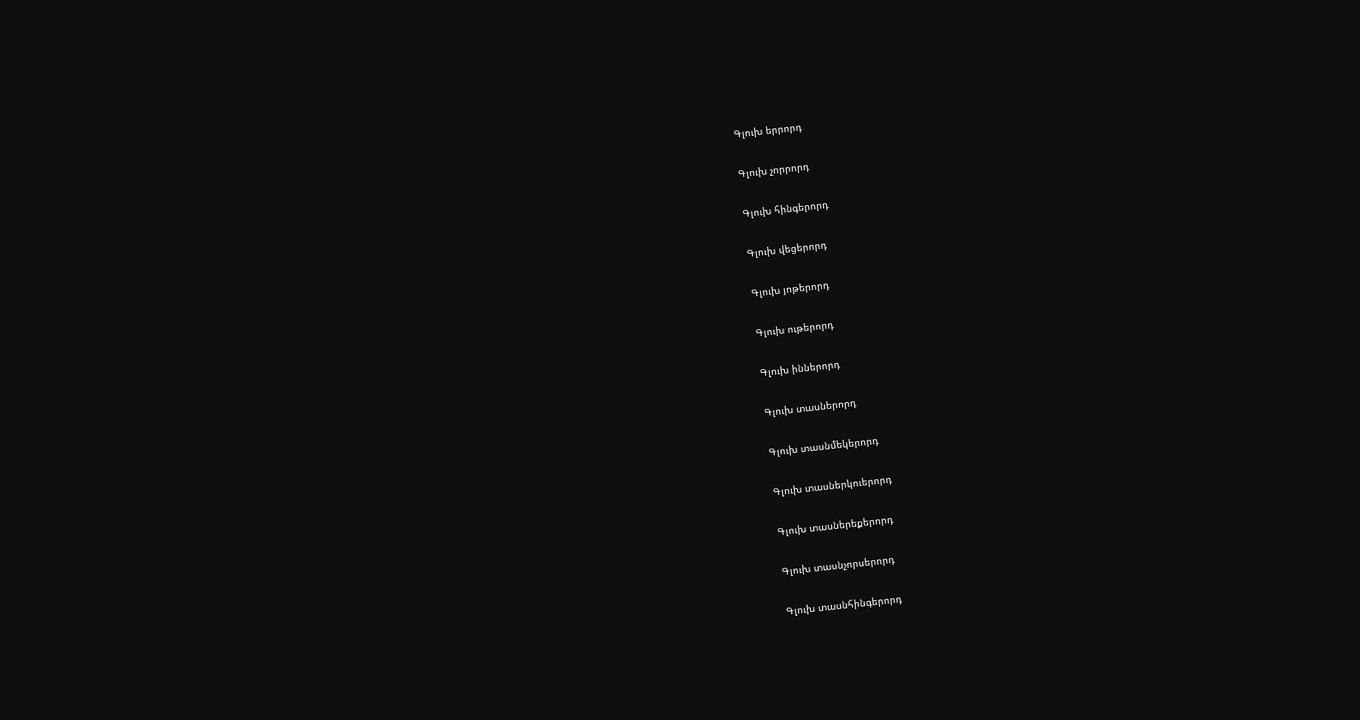Գլուխ երրորդ

Գլուխ չորրորդ

Գլուխ հինգերորդ

Գլուխ վեցերորդ

Գլուխ յոթերորդ

Գլուխ ութերորդ

Գլուխ իններորդ

Գլուխ տասներորդ

Գլուխ տասնմեկերորդ

Գլուխ տասներկուերորդ

Գլուխ տասներեքերորդ

Գլուխ տասնչորսերորդ

Գլուխ տասնհինգերորդ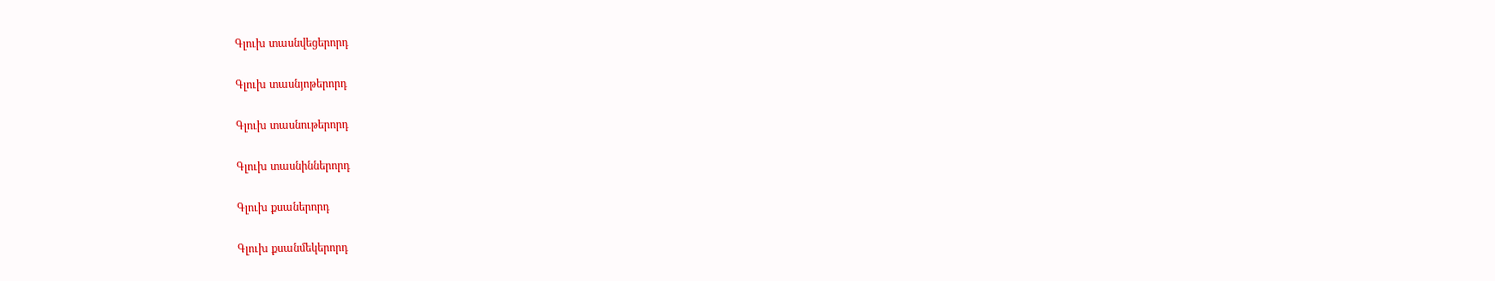Գլուխ տասնվեցերորդ

Գլուխ տասնյոթերորդ

Գլուխ տասնութերորդ

Գլուխ տասնիններորդ

Գլուխ քսաներորդ

Գլուխ քսանմեկերորդ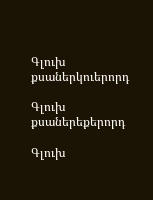Գլուխ քսաներկուերորդ

Գլուխ քսաներեքերորդ

Գլուխ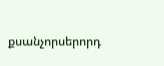քսանչորսերորդ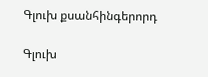Գլուխ քսանհինգերորդ

Գլուխ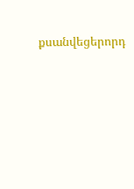քսանվեցերորդ